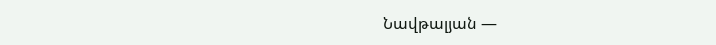Նավթալյան —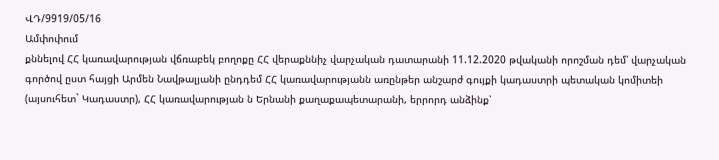ՎԴ/9919/05/16
Ամփոփում
քննելով ՀՀ կառավարության վճռաբեկ բողոքը ՀՀ վերաքննիչ վարչական դատարանի 11.12.2020 թվականի որոշման դեմ՝ վարչական գործով ըստ հայցի Արմեն Նավթալյանի ընդդեմ ՀՀ կառավարությանն առընթեր անշարժ գույքի կադաստրի պետական կոմիտեի (այսուհետ` Կադաստր), ՀՀ կառավարության ն Երնանի քաղաքապետարանի, երրորդ անձինք՝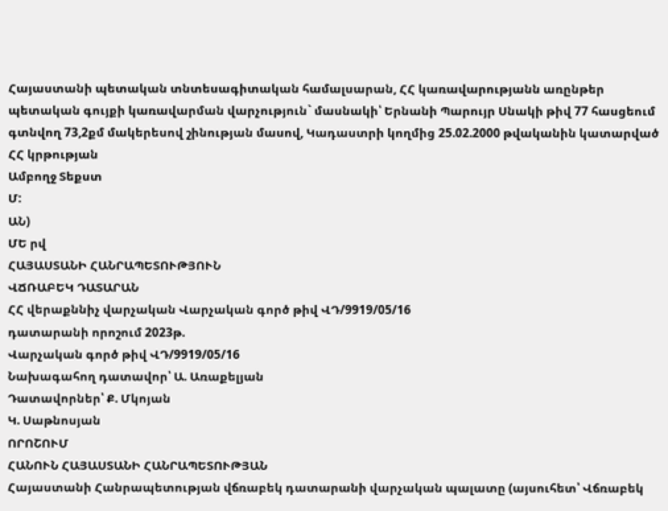Հայաստանի պետական տնտեսագիտական համալսարան, ՀՀ կառավարությանն առընթեր պետական գույքի կառավարման վարչություն` մասնակի՝ Երնանի Պարույր Սնակի թիվ 77 հասցեում գտնվող 73,2քմ մակերեսով շինության մասով, Կադաստրի կողմից 25.02.2000 թվականին կատարված ՀՀ կրթության
Ամբողջ Տեքստ
Մ:
ԱՆ)
ՄԵ րվ
ՀԱՅԱՍՏԱՆԻ ՀԱՆՐԱՊԵՏՈՒԹՅՈՒՆ
ՎՃՌԱԲԵԿ ԴԱՏԱՐԱՆ
ՀՀ վերաքննիչ վարչական Վարչական գործ թիվ ՎԴ/9919/05/16
դատարանի որոշում 2023թ.
Վարչական գործ թիվ ՎԴ/9919/05/16
Նախագահող դատավոր՝ Ա. Առաքելյան
Դատավորներ՝ Ք. Մկոյան
Կ. Սաթնոսյան
ՈՐՈՇՈՒՄ
ՀԱՆՈՒՆ ՀԱՅԱՍՏԱՆԻ ՀԱՆՐԱՊԵՏՈՒԹՅԱՆ
Հայաստանի Հանրապետության վճռաբեկ դատարանի վարչական պալատը (այսուհետ՝ Վճռաբեկ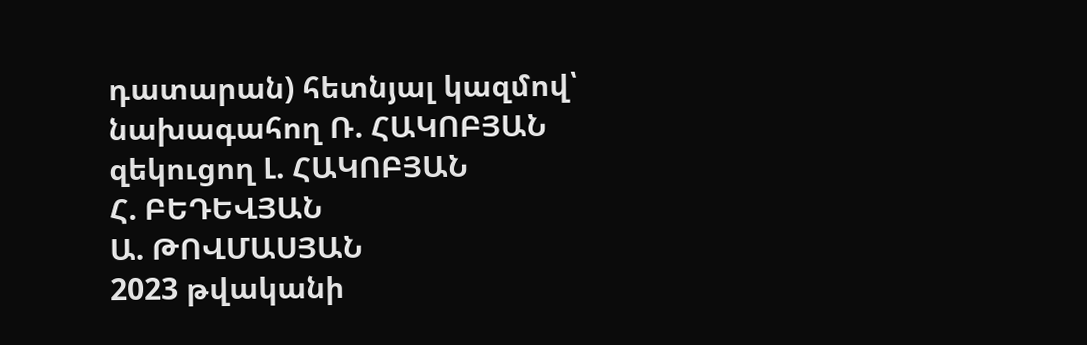դատարան) հետնյալ կազմով՝
նախագահող Ռ. ՀԱԿՈԲՅԱՆ
զեկուցող Լ. ՀԱԿՈԲՅԱՆ
Հ. ԲԵԴԵՎՅԱՆ
Ա. ԹՈՎՄԱՍՅԱՆ
2023 թվականի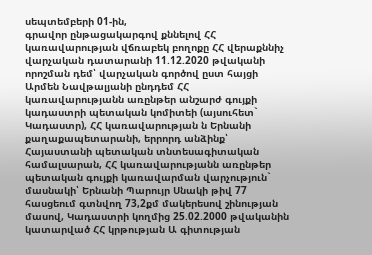սեպտեմբերի 01-ին,
գրավոր ընթացակարգով քննելով ՀՀ կառավարության վճռաբեկ բողոքը ՀՀ վերաքննիչ վարչական դատարանի 11.12.2020 թվականի որոշման դեմ՝ վարչական գործով ըստ հայցի Արմեն Նավթալյանի ընդդեմ ՀՀ կառավարությանն առընթեր անշարժ գույքի կադաստրի պետական կոմիտեի (այսուհետ` Կադաստր), ՀՀ կառավարության ն Երնանի քաղաքապետարանի, երրորդ անձինք՝ Հայաստանի պետական տնտեսագիտական համալսարան, ՀՀ կառավարությանն առընթեր պետական գույքի կառավարման վարչություն` մասնակի՝ Երնանի Պարույր Սնակի թիվ 77 հասցեում գտնվող 73,2քմ մակերեսով շինության մասով, Կադաստրի կողմից 25.02.2000 թվականին կատարված ՀՀ կրթության Ա գիտության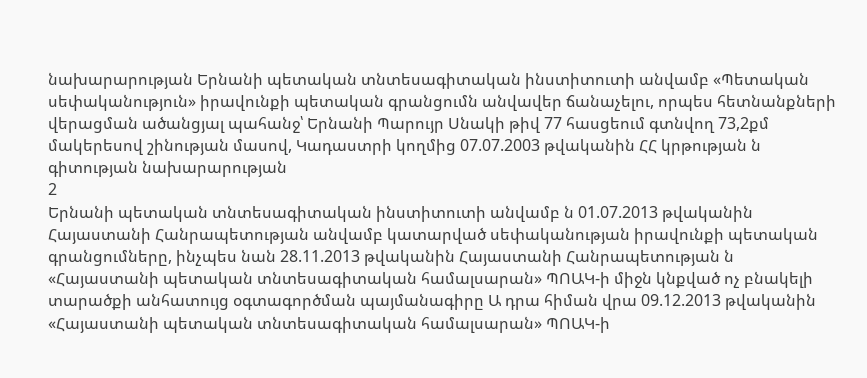նախարարության Երնանի պետական տնտեսագիտական ինստիտուտի անվամբ «Պետական սեփականություն» իրավունքի պետական գրանցումն անվավեր ճանաչելու, որպես հետնանքների վերացման ածանցյալ պահանջ՝ Երնանի Պարույր Սնակի թիվ 77 հասցեում գտնվող 73,2քմ մակերեսով շինության մասով, Կադաստրի կողմից 07.07.2003 թվականին ՀՀ կրթության ն գիտության նախարարության
2
Երնանի պետական տնտեսագիտական ինստիտուտի անվամբ ն 01.07.2013 թվականին Հայաստանի Հանրապետության անվամբ կատարված սեփականության իրավունքի պետական գրանցումները, ինչպես նան 28.11.2013 թվականին Հայաստանի Հանրապետության ն «Հայաստանի պետական տնտեսագիտական համալսարան» ՊՈԱԿ-ի միջն կնքված ոչ բնակելի տարածքի անհատույց օգտագործման պայմանագիրը Ա դրա հիման վրա 09.12.2013 թվականին «Հայաստանի պետական տնտեսագիտական համալսարան» ՊՈԱԿ-ի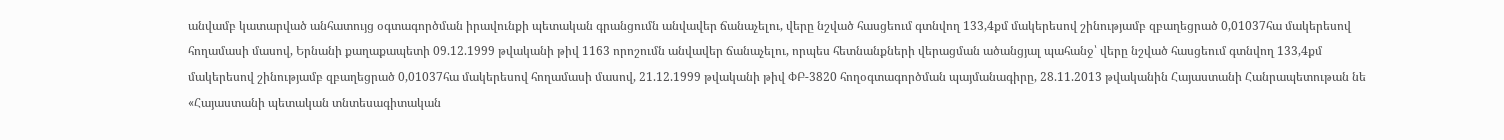անվամբ կատարված անհատույց օգտագործման իրավունքի պետական գրանցումն անվավեր ճանաչելու, վերը նշված հասցեում գտնվող 133,4քմ մակերեսով շինությամբ զբաղեցրած 0,01037հա մակերեսով հողամասի մասով, Երնանի քաղաքապետի 09.12.1999 թվականի թիվ 1163 որոշումն անվավեր ճանաչելու, որպես հետնանքների վերացման ածանցյալ պահանջ՝ վերը նշված հասցեում գտնվող 133,4քմ մակերեսով շինությամբ զբաղեցրած 0,01037հա մակերեսով հողամասի մասով, 21.12.1999 թվականի թիվ ՓԲ-3820 հողօգտագործման պայմանագիրը, 28.11.2013 թվականին Հայաստանի Հանրապետութան նե «Հայաստանի պետական տնտեսագիտական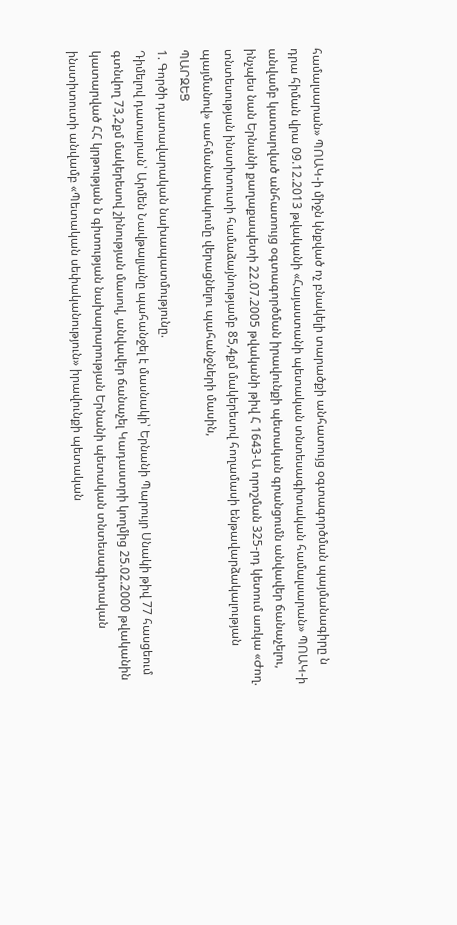համալսարան» ՊՈԱԿ-ի միջն կնքված ոչ բնակելի տարածքի անհատույց օգտագործման պայմանագիրը ն դրա հիման վրա 09.12.2013 թվականի «Հայաստանի պետական տնտեսագիտական համալսարան» ՊՈԱԿ-ի անվամբ կատարված անհատույց օգտագործման իրավունքի պետական գրանցումն անվավեր ճանաչելու, ինչպես նան Երնանի քաղաքապետի 22.07.2005 թվականի թիվ Հ 1643-Ա որոշման 325-րդ կետում առկա «Ժող. տնտեսության ինստիտուտի համաձայնությամբ 85,4քմ մակերեսով հողամասի ենթավարձակալության պայմանով» սահմանափակումը վերացնելու պահանջների մասին,
ՊԱՐԶԵՑ
1. Գործի դատավարական նախապատմությունը.
Դիմելով դատարան՝ Արմեն Նավթալյանը պահանջել է մասնակի՝ Երնանի Պարույր Սնակի թիվ 77 հասցեում գտնվող 73,2քմ մակերեսով շինության մասով, անվավեր ճանաչել Կադաստրի կողմից 25.02.2000 թվականին կատարված ՀՀ կրթության ն գիտության նախարարության Երնանի պետական տնտեսագիտական ինստիտուտի անվամբ «Պետական սեփականություն» իրավունքի պետական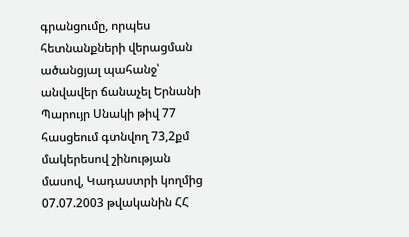գրանցումը, որպես հետնանքների վերացման ածանցյալ պահանջ՝ անվավեր ճանաչել Երնանի Պարույր Սնակի թիվ 77 հասցեում գտնվող 73,2քմ մակերեսով շինության մասով, Կադաստրի կողմից 07.07.2003 թվականին ՀՀ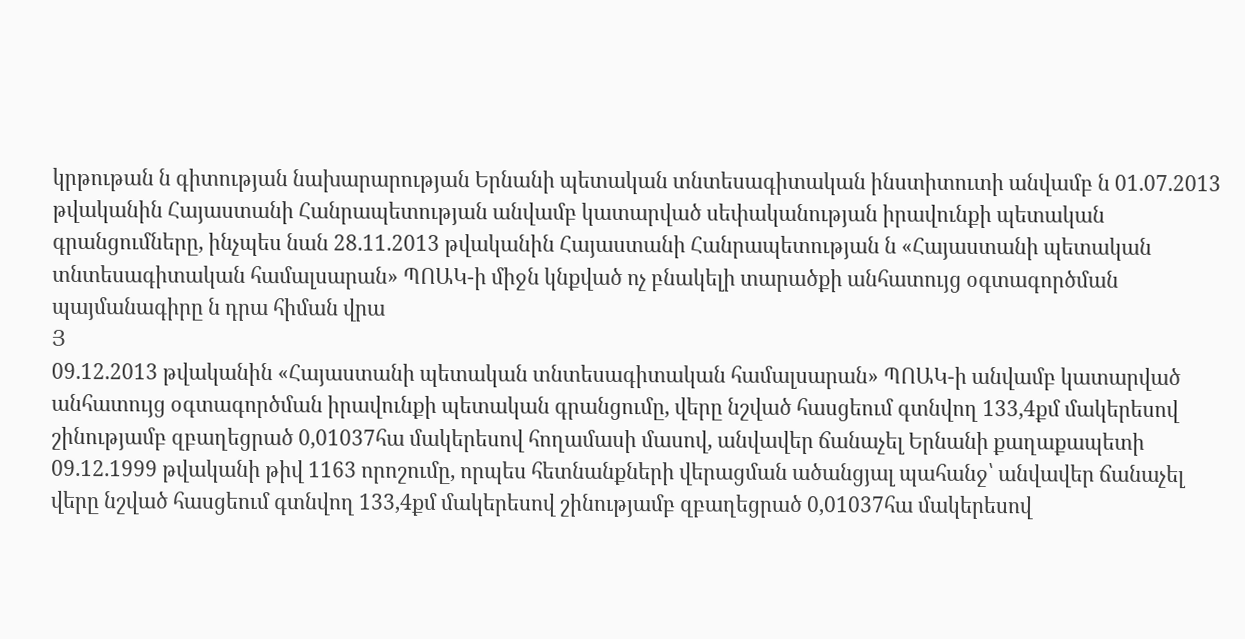կրթութան ն գիտության նախարարության Երնանի պետական տնտեսագիտական ինստիտուտի անվամբ ն 01.07.2013 թվականին Հայաստանի Հանրապետության անվամբ կատարված սեփականության իրավունքի պետական գրանցումները, ինչպես նան 28.11.2013 թվականին Հայաստանի Հանրապետության ն «Հայաստանի պետական տնտեսագիտական համալսարան» ՊՈԱԿ-ի միջն կնքված ոչ բնակելի տարածքի անհատույց օգտագործման պայմանագիրը ն դրա հիման վրա
Յ
09.12.2013 թվականին «Հայաստանի պետական տնտեսագիտական համալսարան» ՊՈԱԿ-ի անվամբ կատարված անհատույց օգտագործման իրավունքի պետական գրանցումը, վերը նշված հասցեում գտնվող 133,4քմ մակերեսով շինությամբ զբաղեցրած 0,01037հա մակերեսով հողամասի մասով, անվավեր ճանաչել Երնանի քաղաքապետի 09.12.1999 թվականի թիվ 1163 որոշումը, որպես հետնանքների վերացման ածանցյալ պահանջ՝ անվավեր ճանաչել վերը նշված հասցեում գտնվող 133,4քմ մակերեսով շինությամբ զբաղեցրած 0,01037հա մակերեսով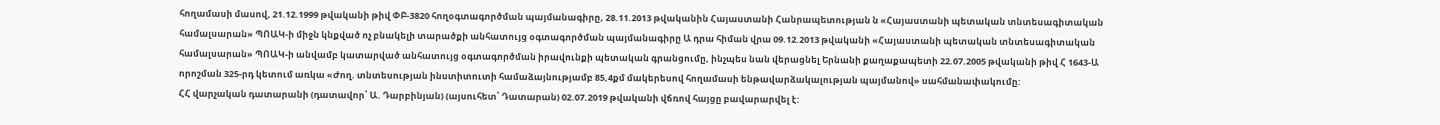հողամասի մասով, 21.12.1999 թվականի թիվ ՓԲ-3820 հողօգտագործման պայմանագիրը, 28.11.2013 թվականին Հայաստանի Հանրապետության ն «Հայաստանի պետական տնտեսագիտական համալսարան» ՊՈԱԿ-ի միջն կնքված ոչ բնակելի տարածքի անհատույց օգտագործման պայմանագիրը Ա դրա հիման վրա 09.12.2013 թվականի «Հայաստանի պետական տնտեսագիտական համալսարան» ՊՈԱԿ-ի անվամբ կատարված անհատույց օգտագործման իրավունքի պետական գրանցումը, ինչպես նան վերացնել Երնանի քաղաքապետի 22.07.2005 թվականի թիվ Հ 1643-Ա որոշման 325-րդ կետում առկա «Ժող. տնտեսության ինստիտուտի համաձայնությամբ 85,4քմ մակերեսով հողամասի ենթավարձակալության պայմանով» սահմանափակումը:
ՀՀ վարչական դատարանի (դատավոր՝ Ա. Դարբինյան) (այսուհետ՝ Դատարան) 02.07.2019 թվականի վճռով հայցը բավարարվել է: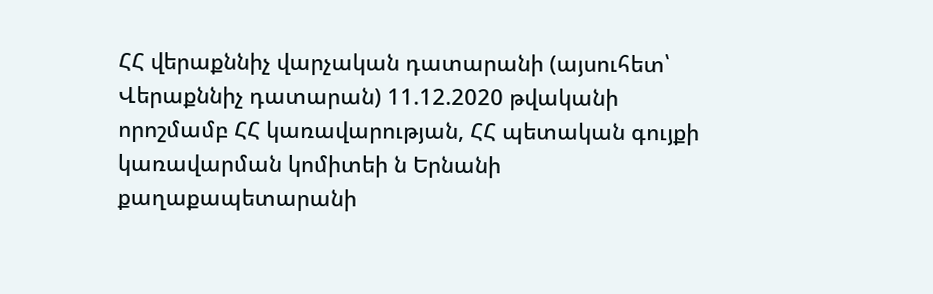ՀՀ վերաքննիչ վարչական դատարանի (այսուհետ՝ Վերաքննիչ դատարան) 11.12.2020 թվականի որոշմամբ ՀՀ կառավարության, ՀՀ պետական գույքի կառավարման կոմիտեի ն Երնանի քաղաքապետարանի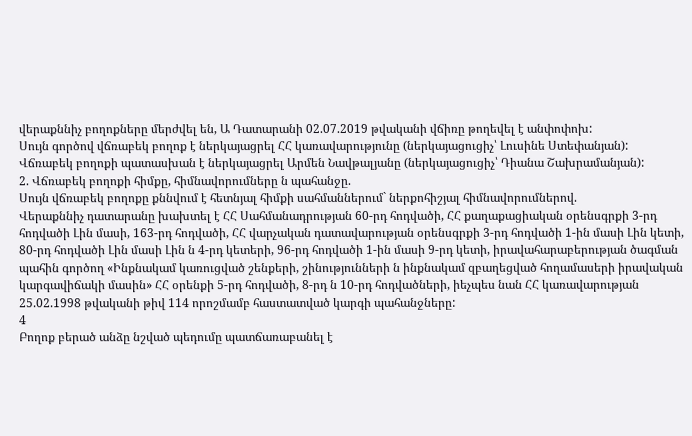վերաքննիչ բողոքները մերժվել են, Ա Դատարանի 02.07.2019 թվականի վճիռը թողեվել է անփոփոխ:
Սույն գործով վճռաբեկ բողոք է ներկայացրել ՀՀ կառավարությունը (ներկայացուցիչ՝ Լուսինե Ստեփանյան):
Վճռաբեկ բողոքի պատասխան է ներկայացրել Արմեն Նավթալյանը (ներկայացուցիչ՝ Դիանա Շախրամանյան):
2. Վճռաբեկ բողոքի հիմքը, հիմնավորումները ն պահանջը.
Սույն վճռաբեկ բողոքը քննվում է հետնյալ հիմքի սահմաններում` ներքոհիշյալ հիմնավորումներով.
Վերաքննիչ դատարանը խախտել է ՀՀ Սահմանադրության 60-րդ հոդվածի, ՀՀ քաղաքացիական օրենսգրքի 3-րդ հոդվածի Լին մասի, 163-րդ հոդվածի, ՀՀ վարչական դատավարության օրենսգրքի 3-րդ հոդվածի 1-ին մասի Լին կետի, 80-րդ հոդվածի Լին մասի Լին ն 4-րդ կետերի, 96-րդ հոդվածի 1-ին մասի 9-րդ կետի, իրավահարաբերության ծագման պահին գործող «Ինքնակամ կառուցված շենքերի, շինությունների ն ինքնակամ զբաղեցված հողամասերի իրավական կարգավիճակի մասին» ՀՀ օրենքի 5-րդ հոդվածի, 8-րդ ն 10-րդ հոդվածների, իեչպես նան ՀՀ կառավարության 25.02.1998 թվականի թիվ 114 որոշմամբ հաստատված կարգի պահանջները:
4
Բողոք բերած անձը նշված պեդումը պատճառաբանել է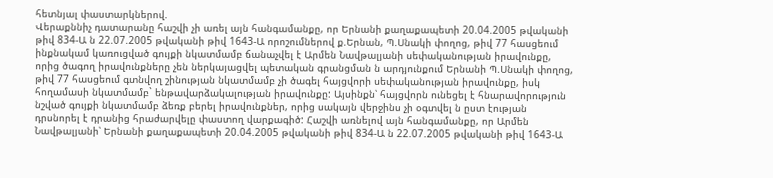հետնյալ փաստարկներով.
Վերաքննիչ դատարանը հաշվի չի առել այն հանգամանքը, որ Երնանի քաղաքապետի 20.04.2005 թվականի թիվ 834-Ա ն 22.07.2005 թվականի թիվ 1643-Ա որոշումներով ք.Երնան, Պ.Սնակի փողոց, թիվ 77 հասցեում ինքնակամ կառուցված գույքի նկատմամբ ճանաչվել է Արմեն Նավթալյանի սեփականության իրավունքը, որից ծագող իրավունքները չեն ներկայացվել պետական գրանցման ն արդյունքում Երնանի Պ.Սնակի փողոց, թիվ 77 հասցեում գտնվող շինության նկատմամբ չի ծագել հայցվորի սեփականության իրավունքը, իսկ հողամասի նկատմամբ` ենթավարձակալության իրավունքը: Այսինքն՝ հայցվորն ունեցել է հնարավորություն նշված գույքի նկատմամբ ձեռք բերել իրավունքներ, որից սակայն վերջինս չի օգտվել ն ըստ էության դրսնորել է դրանից հրաժարվելը փաստող վարքագիծ: Հաշվի առնելով այն հանգամանքը, որ Արմեն Նավթալյանի՝ Երնանի քաղաքապետի 20.04.2005 թվականի թիվ 834-Ա ն 22.07.2005 թվականի թիվ 1643-Ա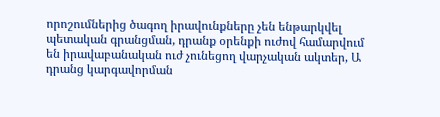որոշումներից ծագող իրավունքները չեն ենթարկվել պետական գրանցման, դրանք օրենքի ուժով համարվում են իրավաբանական ուժ չունեցող վարչական ակտեր, Ա դրանց կարգավորման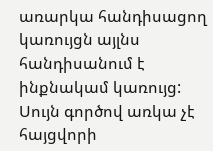առարկա հանդիսացող կառույցն այլնս հանդիսանում է ինքնակամ կառույց:
Սույն գործով առկա չէ հայցվորի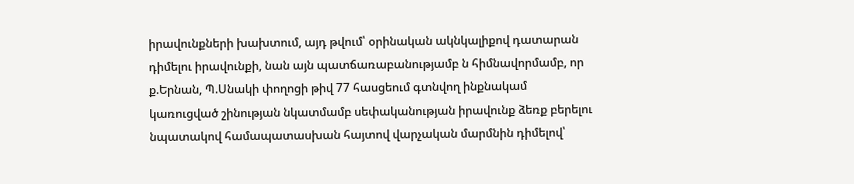իրավունքների խախտում, այդ թվում՝ օրինական ակնկալիքով դատարան դիմելու իրավունքի, նան այն պատճառաբանությամբ ն հիմնավորմամբ, որ ք.Երնան, Պ.Սնակի փողոցի թիվ 77 հասցեում գտնվող ինքնակամ կառուցված շինության նկատմամբ սեփականության իրավունք ձեռք բերելու նպատակով համապատասխան հայտով վարչական մարմնին դիմելով՝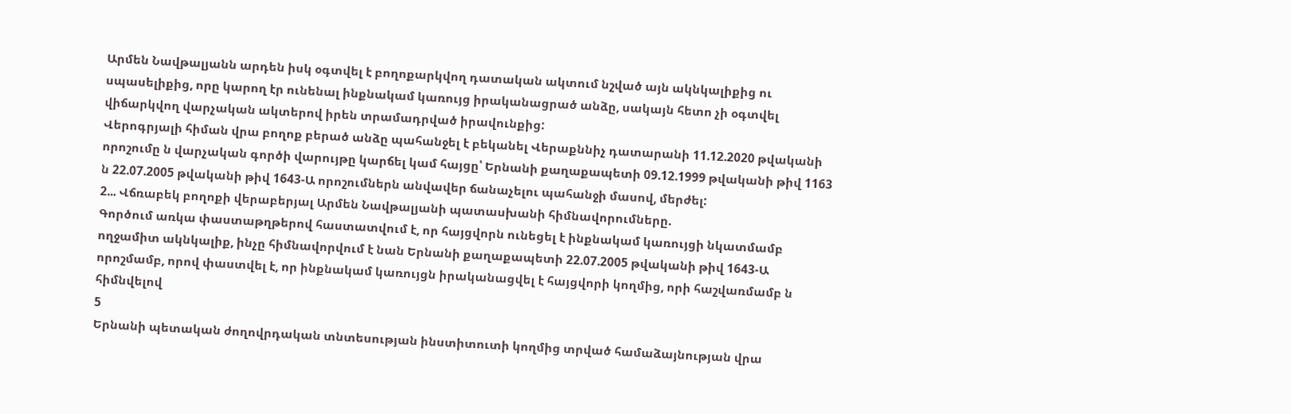Արմեն Նավթալյանն արդեն իսկ օգտվել է բողոքարկվող դատական ակտում նշված այն ակնկալիքից ու սպասելիքից, որը կարող էր ունենալ ինքնակամ կառույց իրականացրած անձը, սակայն հետո չի օգտվել վիճարկվող վարչական ակտերով իրեն տրամադրված իրավունքից:
Վերոգրյալի հիման վրա բողոք բերած անձը պահանջել է բեկանել Վերաքննիչ դատարանի 11.12.2020 թվականի որոշումը ն վարչական գործի վարույթը կարճել կամ հայցը՝ Երնանի քաղաքապետի 09.12.1999 թվականի թիվ 1163 ն 22.07.2005 թվականի թիվ 1643-Ա որոշումներն անվավեր ճանաչելու պահանջի մասով, մերժել:
2... Վճռաբեկ բողոքի վերաբերյալ Արմեն Նավթալյանի պատասխանի հիմնավորումները.
Գործում առկա փաստաթղթերով հաստատվում է, որ հայցվորն ունեցել է ինքնակամ կառույցի նկատմամբ ողջամիտ ակնկալիք, ինչը հիմնավորվում է նան Երնանի քաղաքապետի 22.07.2005 թվականի թիվ 1643-Ա որոշմամբ, որով փաստվել է, որ ինքնակամ կառույցն իրականացվել է հայցվորի կողմից, որի հաշվառմամբ ն հիմնվելով
5
Երնանի պետական ժողովրդական տնտեսության ինստիտուտի կողմից տրված համաձայնության վրա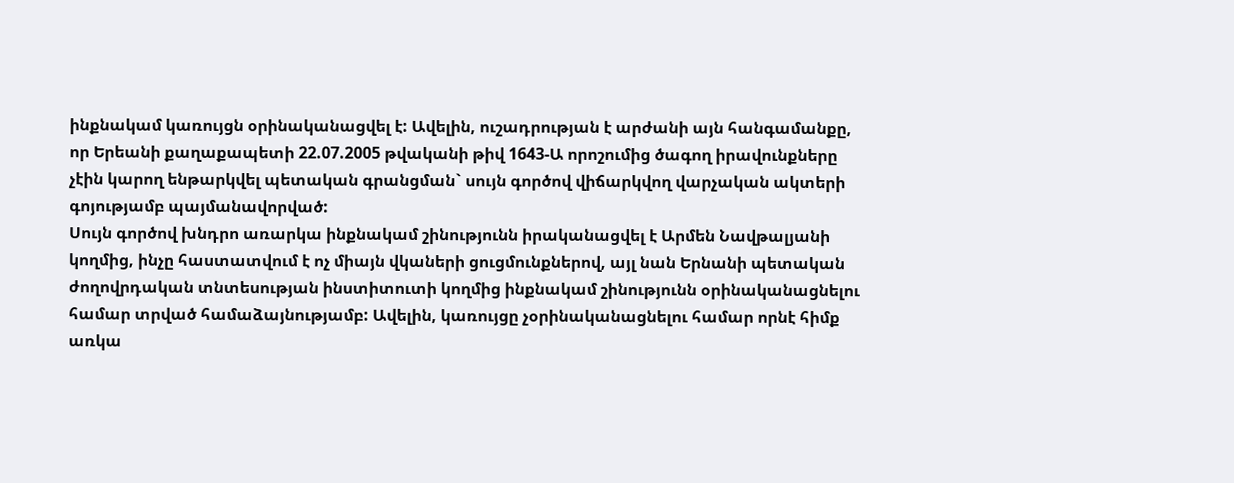ինքնակամ կառույցն օրինականացվել է: Ավելին, ուշադրության է արժանի այն հանգամանքը, որ Երեանի քաղաքապետի 22.07.2005 թվականի թիվ 1643-Ա որոշումից ծագող իրավունքները չէին կարող ենթարկվել պետական գրանցման` սույն գործով վիճարկվող վարչական ակտերի գոյությամբ պայմանավորված:
Սույն գործով խնդրո առարկա ինքնակամ շինությունն իրականացվել է Արմեն Նավթալյանի կողմից, ինչը հաստատվում է ոչ միայն վկաների ցուցմունքներով, այլ նան Երնանի պետական ժողովրդական տնտեսության ինստիտուտի կողմից ինքնակամ շինությունն օրինականացնելու համար տրված համաձայնությամբ: Ավելին, կառույցը չօրինականացնելու համար որնէ հիմք առկա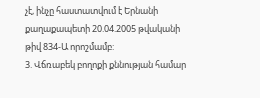չէ, ինչը հաստատվում է Երնանի քաղաքապետի 20.04.2005 թվականի թիվ 834-Ա որոշմամբ:
3. Վճռաբեկ բողոքի քննության համար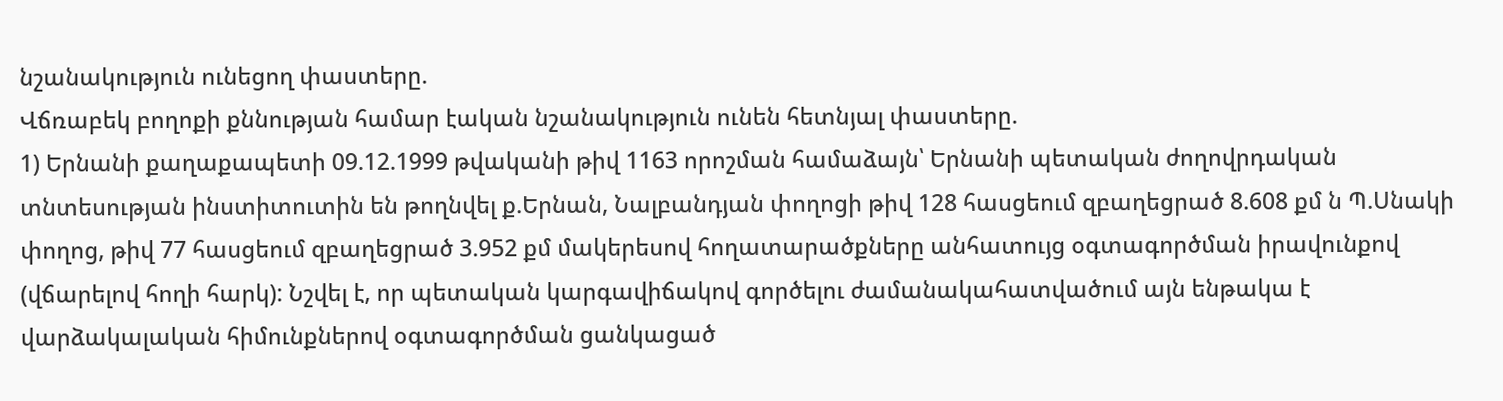նշանակություն ունեցող փաստերը.
Վճռաբեկ բողոքի քննության համար էական նշանակություն ունեն հետնյալ փաստերը.
1) Երնանի քաղաքապետի 09.12.1999 թվականի թիվ 1163 որոշման համաձայն՝ Երնանի պետական ժողովրդական տնտեսության ինստիտուտին են թողնվել ք.Երնան, Նալբանդյան փողոցի թիվ 128 հասցեում զբաղեցրած 8.608 քմ ն Պ.Սնակի փողոց, թիվ 77 հասցեում զբաղեցրած 3.952 քմ մակերեսով հողատարածքները անհատույց օգտագործման իրավունքով (վճարելով հողի հարկ): Նշվել է, որ պետական կարգավիճակով գործելու ժամանակահատվածում այն ենթակա է վարձակալական հիմունքներով օգտագործման ցանկացած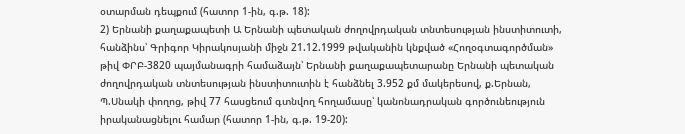օտարման դեպքում (հատոր 1-ին, գ.թ. 18):
2) Երնանի քաղաքապետի Ա Երնանի պետական ժողովրդական տնտեսության ինստիտուտի, հանձինս՝ Գրիգոր Կիրակոսյանի միջն 21.12.1999 թվականին կնքված «Հողօգտագործման» թիվ ՓՐԲ-3820 պայմանագրի համաձայն՝ Երնանի քաղաքապետարանը Երնանի պետական ժողովրդական տնտեսության ինստիտուտին է հանձնել 3.952 քմ մակերեսով, ք.Երնան, Պ.Սնակի փողոց, թիվ 77 հասցեում գտնվող հողամասը՝ կանոնադրական գործունեություն իրականացնելու համար (հատոր 1-ին, գ.թ. 19-20):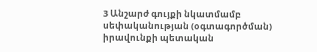3 Անշարժ գույքի նկատմամբ սեփականության (օգտագործման) իրավունքի պետական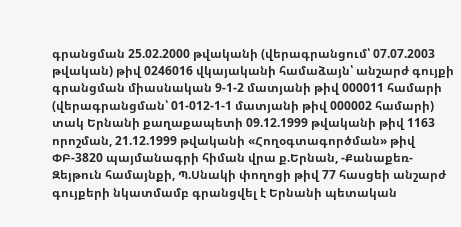գրանցման 25.02.2000 թվականի (վերագրանցում՝ 07.07.2003 թվական) թիվ 0246016 վկայականի համաձայն՝ անշարժ գույքի գրանցման միասնական 9-1-2 մատյանի թիվ 000011 համարի (վերագրանցման՝ 01-012-1-1 մատյանի թիվ 000002 համարի) տակ Երնանի քաղաքապետի 09.12.1999 թվականի թիվ 1163 որոշման, 21.12.1999 թվականի «Հողօգտագործման» թիվ ՓԲ-3820 պայմանագրի հիման վրա ք.Երնան, -Քանաքեռ- Զեյթուն համայնքի, Պ.Սնակի փողոցի թիվ 77 հասցեի անշարժ գույքերի նկատմամբ գրանցվել է Երնանի պետական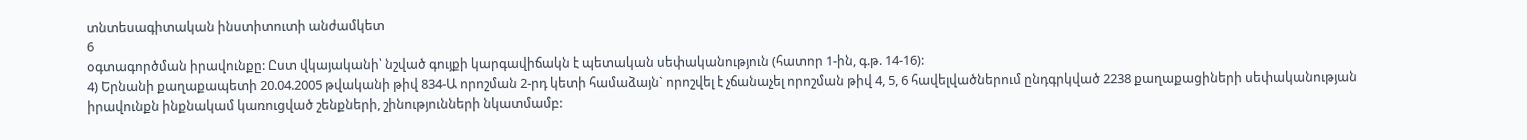տնտեսագիտական ինստիտուտի անժամկետ
6
օգտագործման իրավունքը: Ըստ վկայականի՝ նշված գույքի կարգավիճակն է պետական սեփականություն (հատոր 1-ին, գ.թ. 14-16):
4) Երնանի քաղաքապետի 20.04.2005 թվականի թիվ 834-Ա որոշման 2-րդ կետի համաձայն` որոշվել է չճանաչել որոշման թիվ 4, 5, 6 հավելվածներում ընդգրկված 2238 քաղաքացիների սեփականության իրավունքն ինքնակամ կառուցված շենքների, շինությունների նկատմամբ: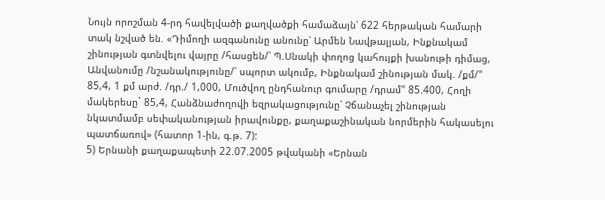Նույն որոշման 4-րդ հավելվածի քաղվածքի համաձայն՝ 622 հերթական համարի տակ նշված են. «Դիմողի ազգանունը անունը՝ Արմեն Նավթալյան, Ինքնակամ շինության գտնվելու վայրը /հասցեն/՝ Պ.Սնակի փողոց կահույքի խանութի դիմաց, Անվանումը /նշանակությունը/՝ սպորտ ակումբ, Ինքնակամ շինության մակ. /քմ/" 85,4, 1 քմ արժ. /դր./ 1,000, Մուծվող ընդհանուր գումարը /դրամ" 85.400, Հողի մակերեսը` 85,4, Հանձնաժողովի եզրակացությունը՝ Չճանաչել շինության նկատմամբ սեփականության իրավունքը, քաղաքաշինական նորմերին հակասելու պատճառով» (հատոր 1-ին, գ.թ. 7):
5) Երնանի քաղաքապետի 22.07.2005 թվականի «Երնան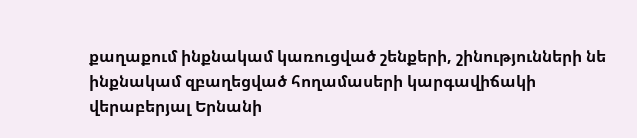քաղաքում ինքնակամ կառուցված շենքերի, շինությունների նե ինքնակամ զբաղեցված հողամասերի կարգավիճակի վերաբերյալ Երնանի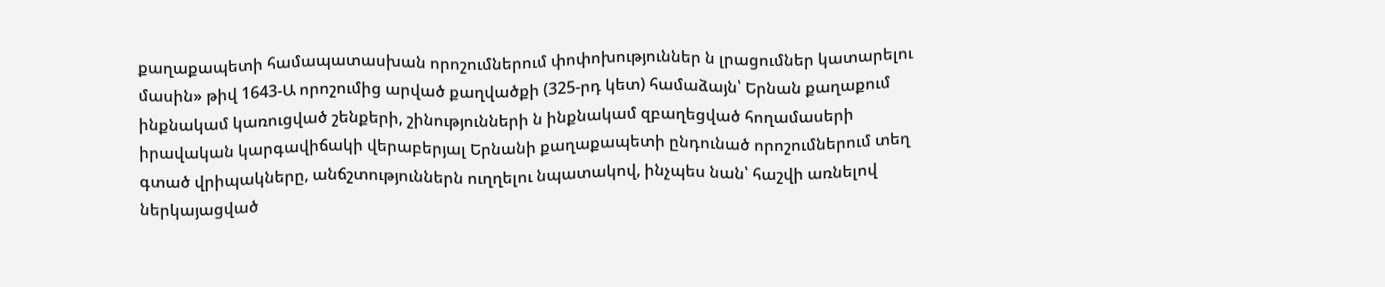քաղաքապետի համապատասխան որոշումներում փոփոխություններ ն լրացումներ կատարելու մասին» թիվ 1643-Ա որոշումից արված քաղվածքի (325-րդ կետ) համաձայն՝ Երնան քաղաքում ինքնակամ կառուցված շենքերի, շինությունների ն ինքնակամ զբաղեցված հողամասերի իրավական կարգավիճակի վերաբերյալ Երնանի քաղաքապետի ընդունած որոշումներում տեղ գտած վրիպակները, անճշտություններն ուղղելու նպատակով, ինչպես նան՝ հաշվի առնելով ներկայացված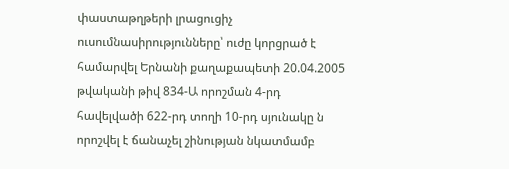փաստաթղթերի լրացուցիչ ուսումնասիրությունները՝ ուժը կորցրած է համարվել Երնանի քաղաքապետի 20.04.2005 թվականի թիվ 834-Ա որոշման 4-րդ հավելվածի 622-րդ տողի 10-րդ սյունակը ն որոշվել է ճանաչել շինության նկատմամբ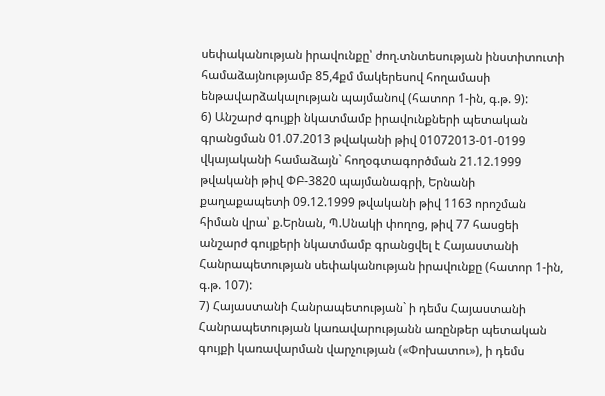սեփականության իրավունքը՝ ժող.տնտեսության ինստիտուտի համաձայնությամբ 85,4քմ մակերեսով հողամասի ենթավարձակալության պայմանով (հատոր 1-ին, գ.թ. 9):
6) Անշարժ գույքի նկատմամբ իրավունքների պետական գրանցման 01.07.2013 թվականի թիվ 01072013-01-0199 վկայականի համաձայն` հողօգտագործման 21.12.1999 թվականի թիվ ՓԲ-3820 պայմանագրի, Երնանի քաղաքապետի 09.12.1999 թվականի թիվ 1163 որոշման հիման վրա՝ ք.Երնան, Պ.Սնակի փողոց, թիվ 77 հասցեի անշարժ գույքերի նկատմամբ գրանցվել է Հայաստանի Հանրապետության սեփականության իրավունքը (հատոր 1-ին, գ.թ. 107):
7) Հայաստանի Հանրապետության` ի դեմս Հայաստանի Հանրապետության կառավարությանն առընթեր պետական գույքի կառավարման վարչության («Փոխատու»), ի դեմս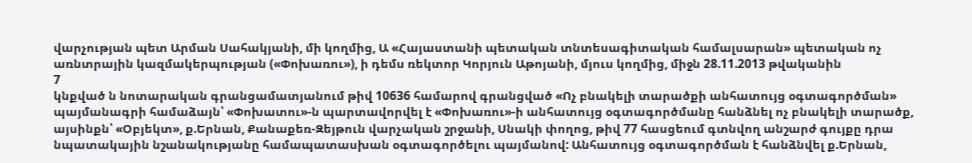վարչության պետ Արման Սահակյանի, մի կողմից, Ա «Հայաստանի պետական տնտեսագիտական համալսարան» պետական ոչ առնտրային կազմակերպության («Փոխառու»), ի դեմս ռեկտոր Կորյուն Աթոյանի, մյուս կողմից, միջն 28.11.2013 թվականին
7
կնքված ն նոտարական գրանցամատյանում թիվ 10636 համարով գրանցված «Ոչ բնակելի տարածքի անհատույց օգտագործման» պայմանագրի համաձայն՝ «Փոխատու»-ն պարտավորվել է «Փոխառու»-ի անհատույց օգտագործմանը հանձնել ոչ բնակելի տարածք, այսինքն՝ «Օբյեկտ», ք.Երնան, Քանաքեռ-Զեյթուն վարչական շրջանի, Սնակի փողոց, թիվ 77 հասցեում գտնվող անշարժ գույքը դրա նպատակային նշանակությանը համապատասխան օգտագործելու պայմանով: Անհատույց օգտագործման է հանձնվել ք.Երնան,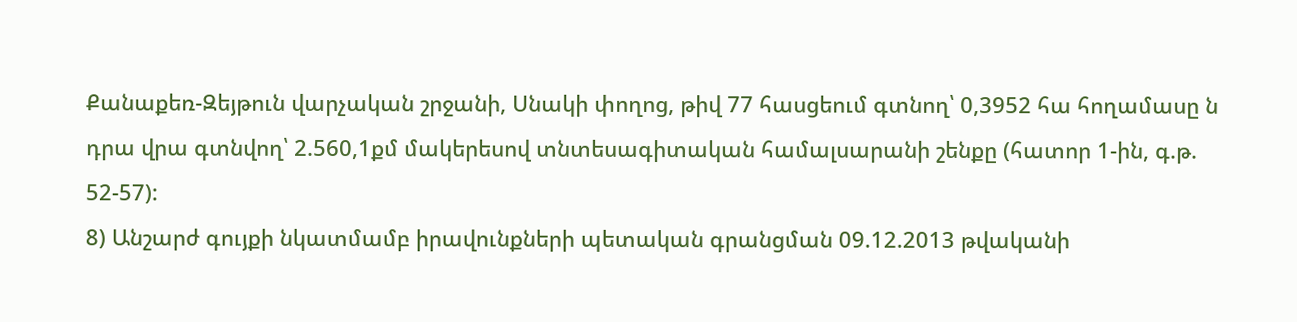Քանաքեռ-Զեյթուն վարչական շրջանի, Սնակի փողոց, թիվ 77 հասցեում գտնող՝ 0,3952 հա հողամասը ն դրա վրա գտնվող՝ 2.560,1քմ մակերեսով տնտեսագիտական համալսարանի շենքը (հատոր 1-ին, գ.թ. 52-57):
8) Անշարժ գույքի նկատմամբ իրավունքների պետական գրանցման 09.12.2013 թվականի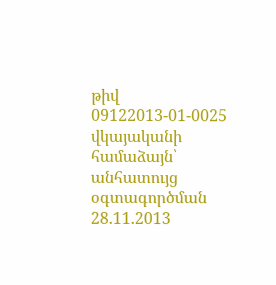թիվ 09122013-01-0025 վկայականի համաձայն՝ անհատույց օգտագործման 28.11.2013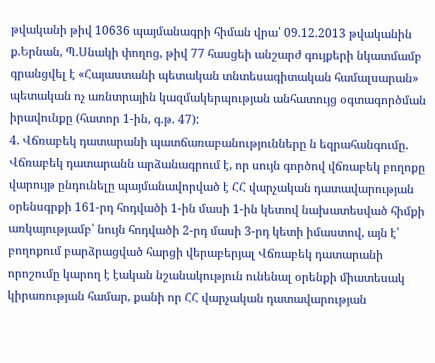թվականի թիվ 10636 պայմանագրի հիման վրա՝ 09.12.2013 թվականին ք.Երնան, Պ.Սնակի փողոց, թիվ 77 հասցեի անշարժ գույքերի նկատմամբ գրանցվել է «Հայաստանի պետական տնտեսագիտական համալսարան» պետական ոչ առնտրային կազմակերպության անհատույց օգտագործման իրավունքը (հատոր 1-ին, գ.թ. 47):
4. Վճռաբեկ դատարանի պատճառաբանությունները ն եզրահանգումը.
Վճռաբեկ դատարանն արձանագրում է, որ սույն գործով վճռաբեկ բողոքը վարույթ ընդունելը պայմանավորված է ՀՀ վարչական դատավարության օրենսգրքի 161-րդ հոդվածի 1-ին մասի 1-ին կետով նախատեսված հիմքի առկայությամբ՝ նույն հոդվածի 2-րդ մասի 3-րդ կետի իմաստով, այն է՝ բողոքում բարձրացված հարցի վերաբերյալ Վճռաբեկ դատարանի որոշումը կարող է էական նշանակություն ունենալ օրենքի միատեսակ կիրառության համար, քանի որ ՀՀ վարչական դատավարության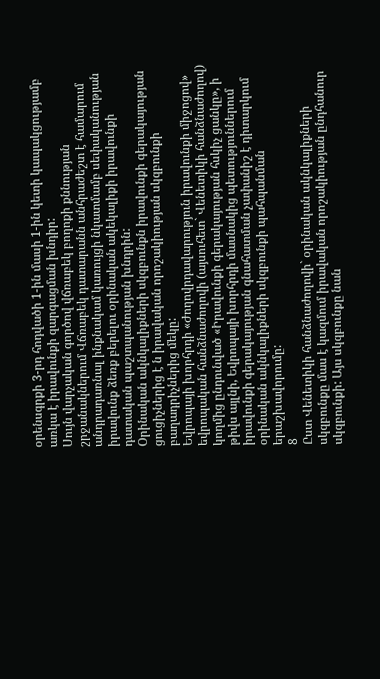օրենսգրքի 3-րդ հոդվածի 1-ին մասի 1-ին կետի կապակցությամբ առկա է իրավունքի զարգացման խնդիր:
Սույն վարչական գործով վճռաբեկ բողոքի քննության շրջանակներում Վճռաբեկ դատարանն անհրաժեշտ է համարում անդրադառնալ ինքնակամ կառույցի նկատմամբ սեփականության իրավունք ձեռք բերելու օրինական ակեկալիքի իրավունքի դատական պաշտպանության խնդրին:
Օրինական ակնկալիքների սկզբունքն իրավունքի գերակայության ցուցիչներից է ն իրավական որոշակիության սկզբունքի բաղադրիչներից մեկը:
Եվրոպայի խորհրդի «Ժողովրդավարություն իրավունքի միջոցով» եվրոպական հանձնաժողովի (այսուհետ` Վենետիկի հանձնաժողով) կողմից ընդունված «Իրավունքի գերակայության հսկիչ ցանկը», ի թիվս այլնի, Եվրոպայի խորհրդի մասնակից պետություններում իրավունքի գերակայության գնահատման չափանիշ է դիտարկում օրինական ակնկալիքների սկզբունքի պահպանման երաշխավորումը:
8
Ըստ Վենետիկի հանձնաժողովի` օրինական ակնկալիքների սկզբունքը մաս է կազմում իրավական որոշակիության ընդհանուր սկզբունքի: Այս սկզբունքը նան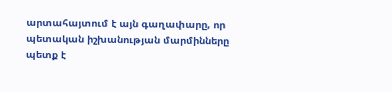արտահայտում է այն գաղափարը, որ պետական իշխանության մարմինները պետք է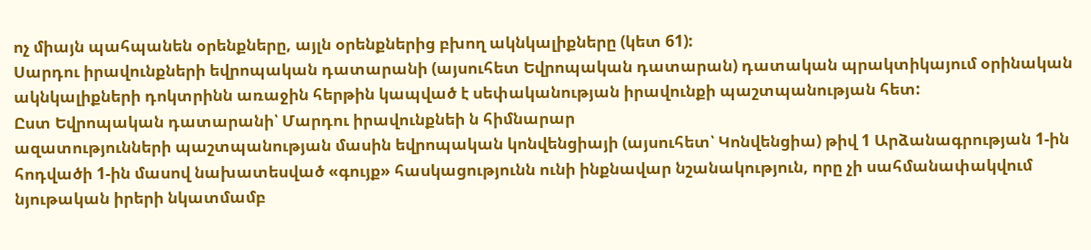ոչ միայն պահպանեն օրենքները, այլն օրենքներից բխող ակնկալիքները (կետ 61):
Սարդու իրավունքների եվրոպական դատարանի (այսուհետ Եվրոպական դատարան) դատական պրակտիկայում օրինական ակնկալիքների դոկտրինն առաջին հերթին կապված է սեփականության իրավունքի պաշտպանության հետ:
Ըստ Եվրոպական դատարանի՝ Մարդու իրավունքնեի ն հիմնարար
ազատությունների պաշտպանության մասին եվրոպական կոնվենցիայի (այսուհետ՝ Կոնվենցիա) թիվ 1 Արձանագրության 1-ին հոդվածի 1-ին մասով նախատեսված «գույք» հասկացությունն ունի ինքնավար նշանակություն, որը չի սահմանափակվում նյութական իրերի նկատմամբ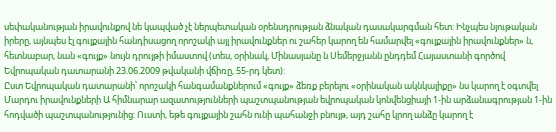սեփականության իրավունքով նե կապված չէ ներպետական օրենսդրության ձնական դասակարգման հետ: Ինչպես նյութական իրերը, այնպես էլ գույքային հանդիսացող որոշակի այլ իրավունքներ ու շահեր կարող են համարվել «գույքային իրավունքներ» ն, հետնաբար, նան «գույք» նույն դրույթի իմաստով (տես, օրինակ, Մինասյանը ն Սեմերջյանն ընդդեմ Հայաստանի գործով Եվրոպական դատարանի 23.06.2009 թվականի վճիռը, 55-րդ կետ):
Ըստ Եվրոպական դատարանի՝ որոշակի հանգամանքներում «գույք» ձեռք բերելու «օրինական ակնկալիքը» նս կարող է օգտվել Մարդու իրավունքների Ա հիմնարար ազատությունների պաշտպանության եվրոպական կոնվենցիայի 1-ին արձանագրության 1-ին հոդվածի պաշտպանությունից: Ուստի, եթե գույքային շահն ունի պահանջի բնույթ, այդ շահը կրող անձը կարող է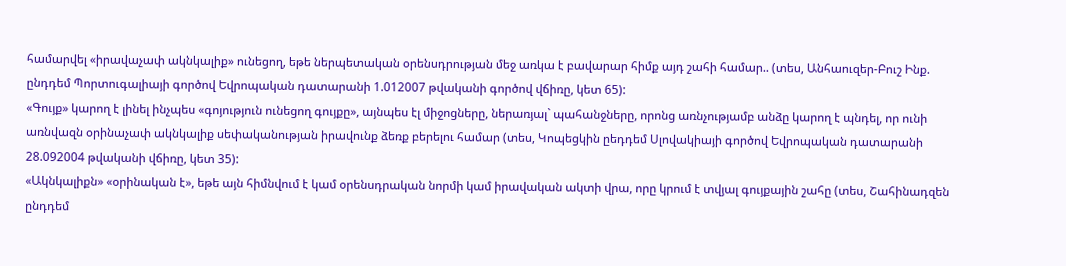համարվել «իրավաչափ ակնկալիք» ունեցող, եթե ներպետական օրենսդրության մեջ առկա է բավարար հիմք այդ շահի համար.. (տես, Անհաուզեր-Բուշ Ինք. ընդդեմ Պորտուգալիայի գործով Եվրոպական դատարանի 1.012007 թվականի գործով վճիռը, կետ 65):
«Գույք» կարող է լինել ինչպես «գոյություն ունեցող գույքը», այնպես էլ միջոցները, ներառյալ` պահանջները, որոնց առնչությամբ անձը կարող է պնդել, որ ունի առնվազն օրինաչափ ակնկալիք սեփականության իրավունք ձեռք բերելու համար (տես, Կոպեցկին ըեդդեմ Սլովակիայի գործով Եվրոպական դատարանի 28.092004 թվականի վճիռը, կետ 35):
«Ակնկալիքն» «օրինական է», եթե այն հիմնվում է կամ օրենսդրական նորմի կամ իրավական ակտի վրա, որը կրում է տվյալ գույքային շահը (տես, Շահինադզեն ընդդեմ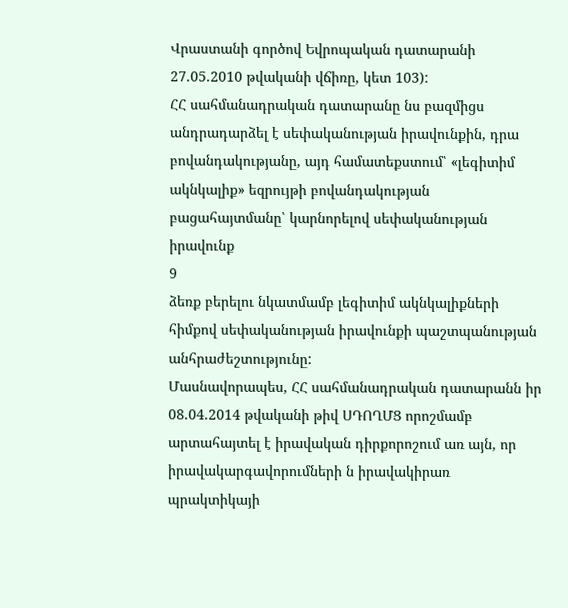Վրաստանի գործով Եվրոպական դատարանի 27.05.2010 թվականի վճիռը, կետ 103):
ՀՀ սահմանադրական դատարանը նս բազմիցս անդրադարձել է սեփականության իրավունքին, դրա բովանդակությանը, այդ համատեքստում՝ «լեգիտիմ ակնկալիք» եզրույթի բովանդակության բացահայտմանը՝ կարնորելով սեփականության իրավունք
9
ձեռք բերելու նկատմամբ լեգիտիմ ակնկալիքների հիմքով սեփականության իրավունքի պաշտպանության անհրաժեշտությունը:
Մասնավորապես, ՀՀ սահմանադրական դատարանն իր 08.04.2014 թվականի թիվ ՍԴՈՂՄՑ որոշմամբ արտահայտել է իրավական դիրքորոշում առ այն, որ իրավակարգավորումների ն իրավակիրառ պրակտիկայի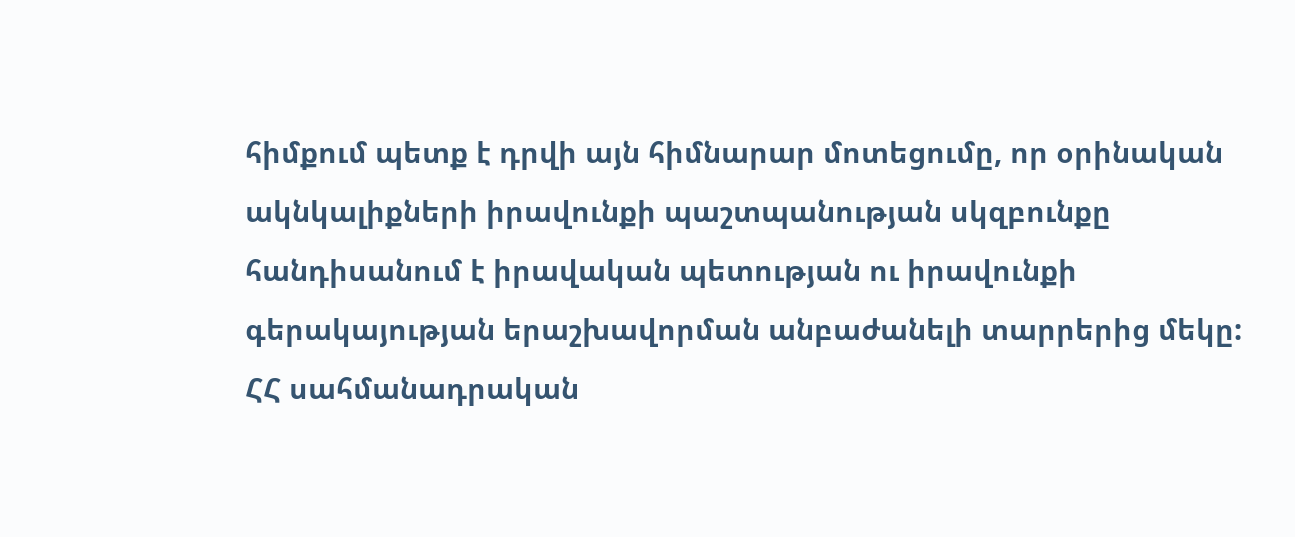հիմքում պետք է դրվի այն հիմնարար մոտեցումը, որ օրինական ակնկալիքների իրավունքի պաշտպանության սկզբունքը հանդիսանում է իրավական պետության ու իրավունքի գերակայության երաշխավորման անբաժանելի տարրերից մեկը:
ՀՀ սահմանադրական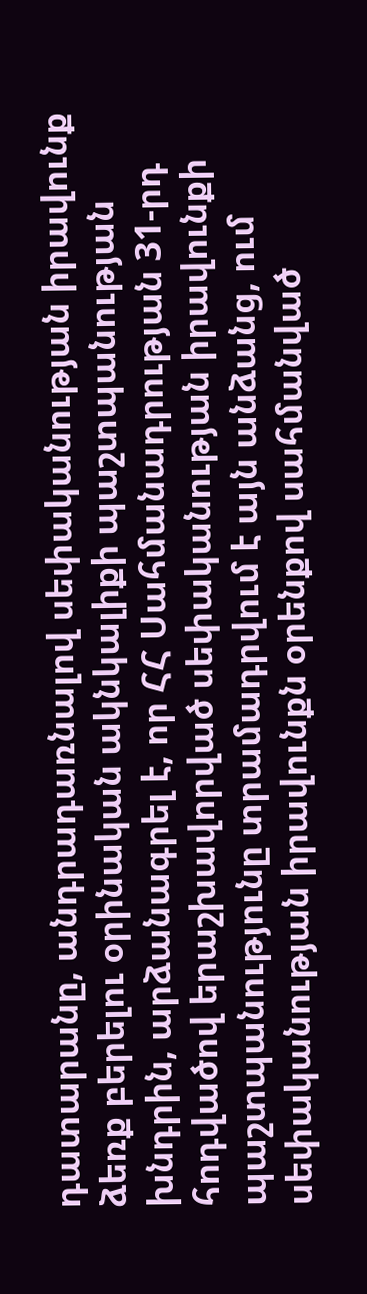դատարանը, անդրադառնալով սեփականության իրավունք ձեռք բերելու օրինական ակնկալիքի պաշտպանության խնդրին, արձանագրել է, որ ՀՀ Սահմանադրության 31-րդ հոդվածով երաշխավորված սեփականության իրավունքի պաշտպանությունը տրամադրվում է այն անձանց, ում սեփականության իրավունքն օրենքով սահմանված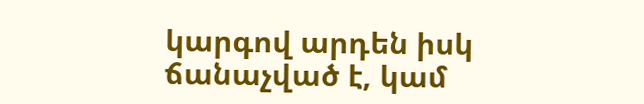կարգով արդեն իսկ ճանաչված է, կամ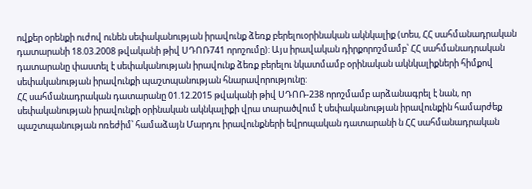ովքեր օրենքի ուժով ունեն սեփականության իրավունք ձեռք բերելուօրինական ակնկալիք (տես, ՀՀ սահմանադրական դատարանի 18.03.2008 թվականի թիվ ՍԴՈՌ741 որոշումը): Այս իրավական դիրքորոշմամբ՝ ՀՀ սահմանադրական դատարանը փաստել է սեփականության իրավունք ձեռք բերելու նկատմամբ օրինական ակնկալիքների հիմքով սեփականության իրավունքի պաշտպանության հնարավորությունը:
ՀՀ սահմանադրական դատարանը 01.12.2015 թվականի թիվ ՍԴՈՌ-238 որոշմամբ արձանագրել է նան, որ սեփականության իրավունքի օրինական ակնկալիքի վրա տարածվում է սեփականության իրավունքին համարժեք պաշտպանության ոռեժիմ՝ համաձայն Մարդու իրավունքների եվրոպական դատարանի ն ՀՀ սահմանադրական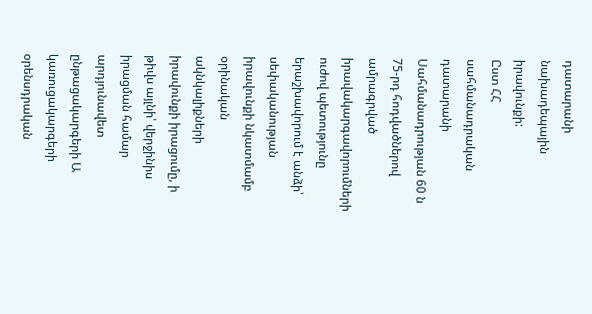դատարանի նախադեպային իրավունքի:
Ըստ ՀՀ սահմանադրական դատարանի Սահմանադրության 60 ն 75-րդ հոդվածներով ամրագրված իրավակարգավորումների ուժով պետությունը երաշխավորում է անձի՝ սեփականության իրավունքի նկատմամբ օրինական ակնկալիքների իրավունքի իրացումը, ի թիվս այլնի՝ վերջինիս իրացման համար արդյունավետ ընթացակարգերի Ա կառուցակարգերի օրենսդրական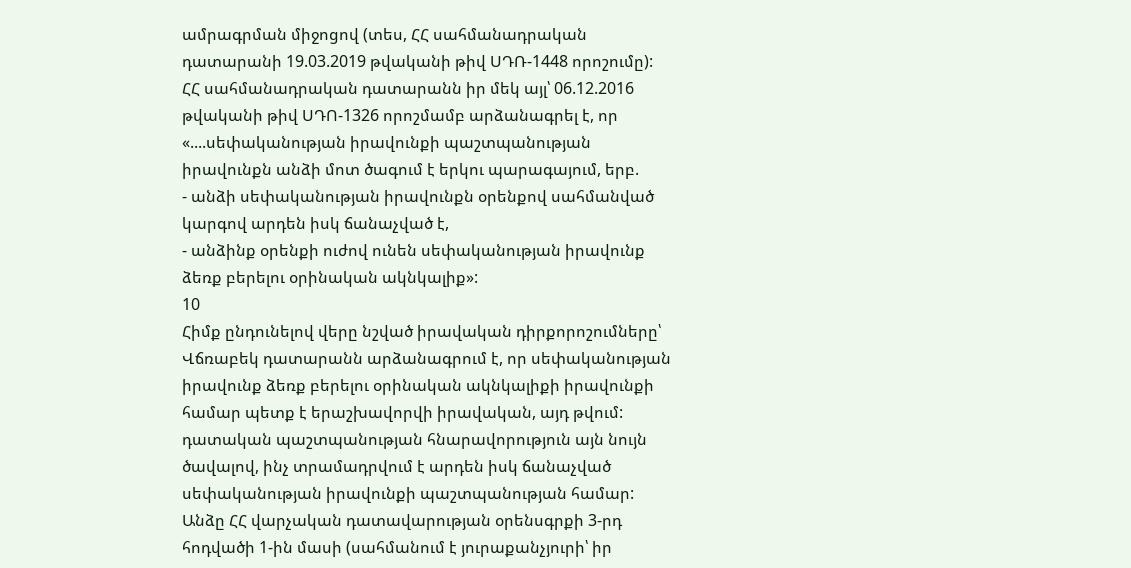ամրագրման միջոցով (տես, ՀՀ սահմանադրական դատարանի 19.03.2019 թվականի թիվ ՍԴՌ-1448 որոշումը):
ՀՀ սահմանադրական դատարանն իր մեկ այլ՝ 06.12.2016 թվականի թիվ ՍԴՈ-1326 որոշմամբ արձանագրել է, որ «....սեփականության իրավունքի պաշտպանության իրավունքն անձի մոտ ծագում է երկու պարագայում, երբ.
- անձի սեփականության իրավունքն օրենքով սահմանված կարգով արդեն իսկ ճանաչված է,
- անձինք օրենքի ուժով ունեն սեփականության իրավունք ձեռք բերելու օրինական ակնկալիք»:
10
Հիմք ընդունելով վերը նշված իրավական դիրքորոշումները՝ Վճռաբեկ դատարանն արձանագրում է, որ սեփականության իրավունք ձեռք բերելու օրինական ակնկալիքի իրավունքի համար պետք է երաշխավորվի իրավական, այդ թվում: դատական պաշտպանության հնարավորություն այն նույն ծավալով, ինչ տրամադրվում է արդեն իսկ ճանաչված սեփականության իրավունքի պաշտպանության համար: Անձը ՀՀ վարչական դատավարության օրենսգրքի 3-րդ հոդվածի 1-ին մասի (սահմանում է յուրաքանչյուրի՝ իր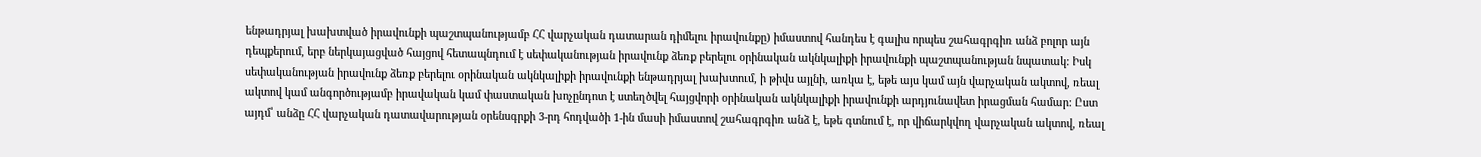ենթադրյալ խախտված իրավունքի պաշտպանությամբ ՀՀ վարչական դատարան դիմելու իրավունքը) իմաստով հանդես է գալիս որպես շահագրգիռ անձ բոլոր այն դեպքերում, երբ ներկայացված հայցով հետապնդում է սեփականության իրավունք ձեռք բերելու օրինական ակնկալիքի իրավունքի պաշտպանության նպատակ: Իսկ սեփականության իրավունք ձեռք բերելու օրինական ակնկալիքի իրավունքի ենթադրյալ խախտում, ի թիվս այլնի, առկա է, եթե այս կամ այն վարչական ակտով, ռեալ ակտով կամ անգործությամբ իրավական կամ փաստական խոչընդոտ է ստեղծվել հայցվորի օրինական ակնկալիքի իրավունքի արդյունավետ իրացման համար: Ըստ այդմ՝ անձը ՀՀ վարչական դատավարության օրենսգրքի 3-րդ հոդվածի 1-ին մասի իմաստով շահագրգիռ անձ է, եթե գտնում է, որ վիճարկվող վարչական ակտով, ռեալ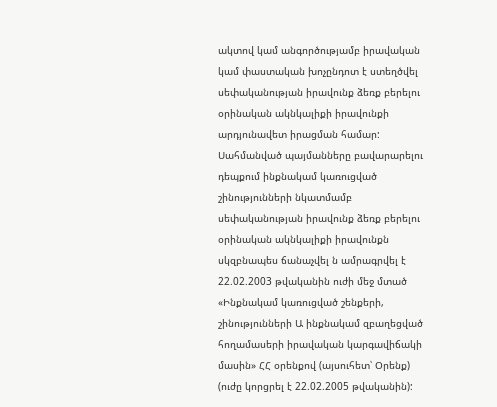ակտով կամ անգործությամբ իրավական կամ փաստական խոչընդոտ է ստեղծվել սեփականության իրավունք ձեռք բերելու օրինական ակնկալիքի իրավունքի արդյունավետ իրացման համար:
Սահմանված պայմանները բավարարելու դեպքում ինքնակամ կառուցված շինությունների նկատմամբ սեփականության իրավունք ձեռք բերելու օրինական ակնկալիքի իրավունքն սկզբնապես ճանաչվել ն ամրագրվել է 22.02.2003 թվականին ուժի մեջ մտած «Ինքնակամ կառուցված շենքերի, շինությունների Ա ինքնակամ զբաղեցված հողամասերի իրավական կարգավիճակի մասին» ՀՀ օրենքով (այսուհետ՝ Օրենք) (ուժը կորցրել է 22.02.2005 թվականին):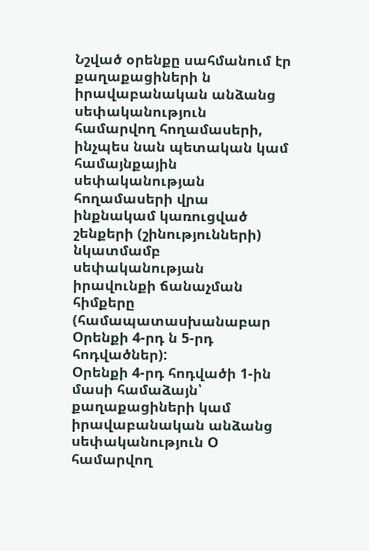Նշված օրենքը սահմանում էր քաղաքացիների ն իրավաբանական անձանց սեփականություն համարվող հողամասերի, ինչպես նան պետական կամ համայնքային սեփականության հողամասերի վրա ինքնակամ կառուցված շենքերի (շինությունների) նկատմամբ սեփականության իրավունքի ճանաչման հիմքերը (համապատասխանաբար Օրենքի 4-րդ ն 5-րդ հոդվածներ):
Օրենքի 4-րդ հոդվածի 1-ին մասի համաձայն՝ քաղաքացիների կամ իրավաբանական անձանց սեփականություն Օ համարվող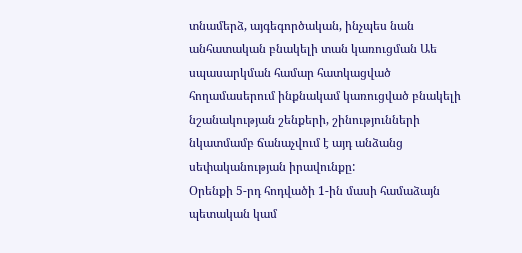տնամերձ, այգեգործական, ինչպես նան անհատական բնակելի տան կառուցման Աե սպասարկման համար հատկացված հողամասերում ինքնակամ կառուցված բնակելի նշանակության շենքերի, շինությունների նկատմամբ ճանաչվում է այդ անձանց սեփականության իրավունքը:
Օրենքի 5-րդ հոդվածի 1-ին մասի համաձայն պետական կամ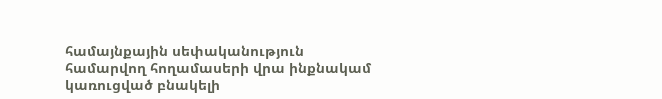համայնքային սեփականություն համարվող հողամասերի վրա ինքնակամ կառուցված բնակելի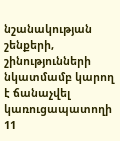նշանակության շենքերի, շինությունների նկատմամբ կարող է ճանաչվել կառուցապատողի
11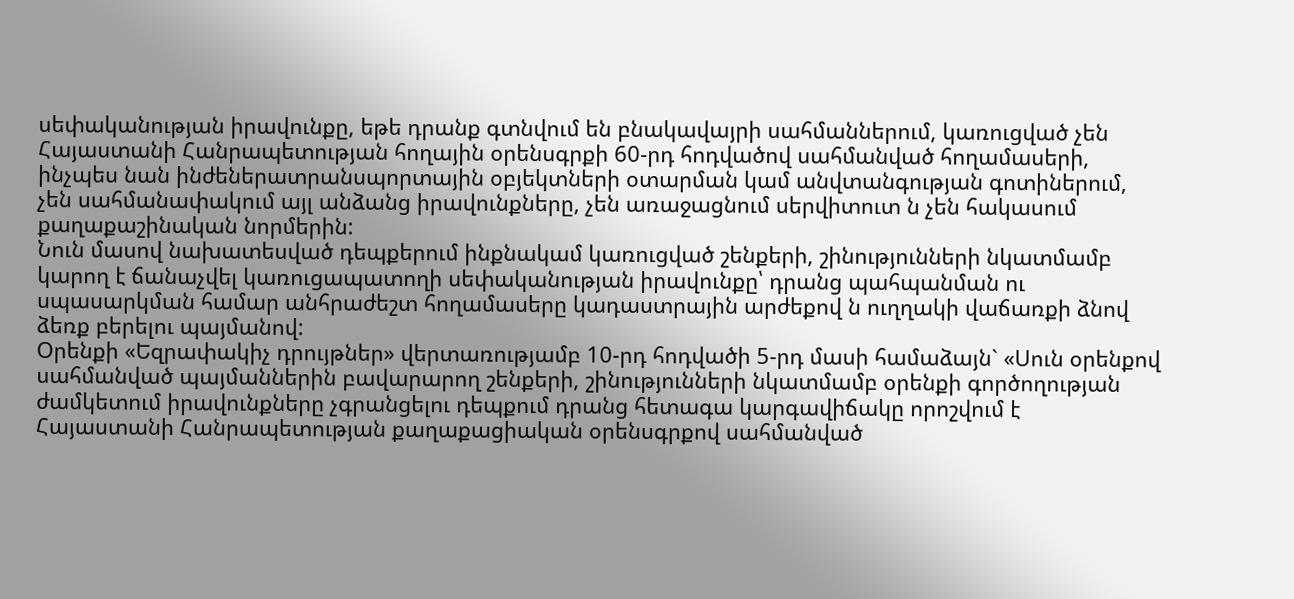սեփականության իրավունքը, եթե դրանք գտնվում են բնակավայրի սահմաններում, կառուցված չեն Հայաստանի Հանրապետության հողային օրենսգրքի 60-րդ հոդվածով սահմանված հողամասերի, ինչպես նան ինժեներատրանսպորտային օբյեկտների օտարման կամ անվտանգության գոտիներում, չեն սահմանափակում այլ անձանց իրավունքները, չեն առաջացնում սերվիտուտ ն չեն հակասում քաղաքաշինական նորմերին:
Նուն մասով նախատեսված դեպքերում ինքնակամ կառուցված շենքերի, շինությունների նկատմամբ կարող է ճանաչվել կառուցապատողի սեփականության իրավունքը՝ դրանց պահպանման ու սպասարկման համար անհրաժեշտ հողամասերը կադաստրային արժեքով ն ուղղակի վաճառքի ձնով ձեռք բերելու պայմանով:
Օրենքի «Եզրափակիչ դրույթներ» վերտառությամբ 10-րդ հոդվածի 5-րդ մասի համաձայն` «Սուն օրենքով սահմանված պայմաններին բավարարող շենքերի, շինությունների նկատմամբ օրենքի գործողության ժամկետում իրավունքները չգրանցելու դեպքում դրանց հետագա կարգավիճակը որոշվում է Հայաստանի Հանրապետության քաղաքացիական օրենսգրքով սահմանված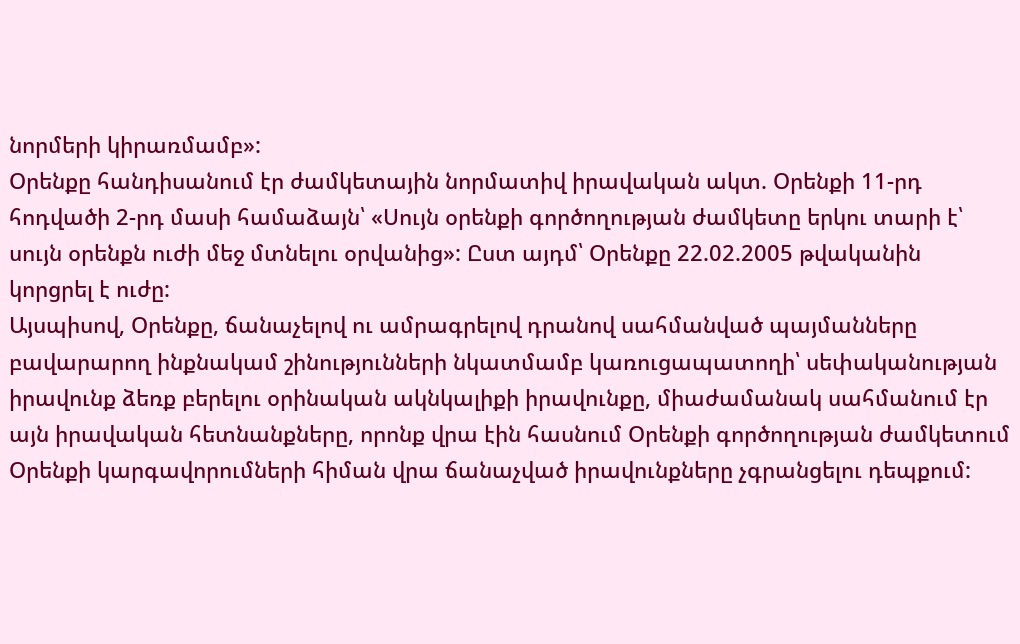նորմերի կիրառմամբ»:
Օրենքը հանդիսանում էր ժամկետային նորմատիվ իրավական ակտ. Օրենքի 11-րդ հոդվածի 2-րդ մասի համաձայն՝ «Սույն օրենքի գործողության ժամկետը երկու տարի է՝ սույն օրենքն ուժի մեջ մտնելու օրվանից»: Ըստ այդմ՝ Օրենքը 22.02.2005 թվականին կորցրել է ուժը:
Այսպիսով, Օրենքը, ճանաչելով ու ամրագրելով դրանով սահմանված պայմանները բավարարող ինքնակամ շինությունների նկատմամբ կառուցապատողի՝ սեփականության իրավունք ձեռք բերելու օրինական ակնկալիքի իրավունքը, միաժամանակ սահմանում էր այն իրավական հետնանքները, որոնք վրա էին հասնում Օրենքի գործողության ժամկետում Օրենքի կարգավորումների հիման վրա ճանաչված իրավունքները չգրանցելու դեպքում: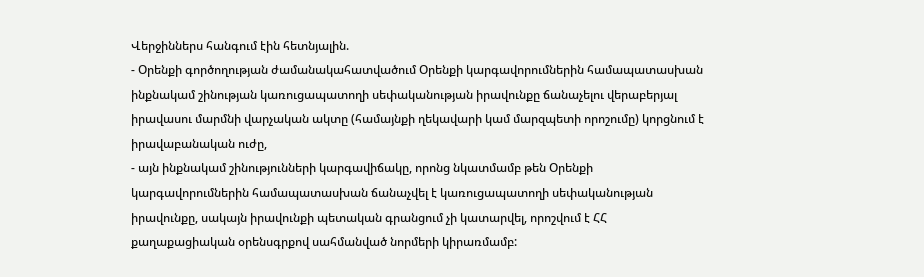Վերջիններս հանգում էին հետնյալին.
- Օրենքի գործողության ժամանակահատվածում Օրենքի կարգավորումներին համապատասխան ինքնակամ շինության կառուցապատողի սեփականության իրավունքը ճանաչելու վերաբերյալ իրավասու մարմնի վարչական ակտը (համայնքի ղեկավարի կամ մարզպետի որոշումը) կորցնում է իրավաբանական ուժը,
- այն ինքնակամ շինությունների կարգավիճակը, որոնց նկատմամբ թեն Օրենքի կարգավորումներին համապատասխան ճանաչվել է կառուցապատողի սեփականության իրավունքը, սակայն իրավունքի պետական գրանցում չի կատարվել, որոշվում է ՀՀ քաղաքացիական օրենսգրքով սահմանված նորմերի կիրառմամբ: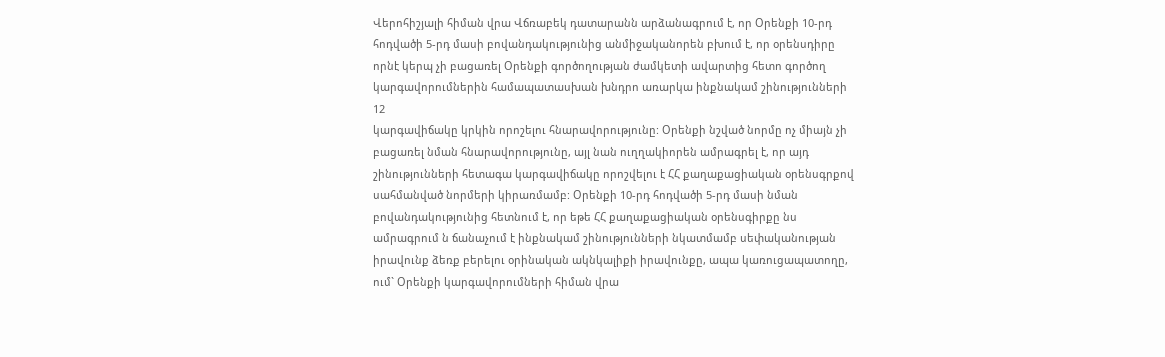Վերոհիշյալի հիման վրա Վճռաբեկ դատարանն արձանագրում է, որ Օրենքի 10-րդ հոդվածի 5-րդ մասի բովանդակությունից անմիջականորեն բխում է, որ օրենսդիրը որնէ կերպ չի բացառել Օրենքի գործողության ժամկետի ավարտից հետո գործող կարգավորումներին համապատասխան խնդրո առարկա ինքնակամ շինությունների
12
կարգավիճակը կրկին որոշելու հնարավորությունը: Օրենքի նշված նորմը ոչ միայն չի բացառել նման հնարավորությունը, այլ նան ուղղակիորեն ամրագրել է, որ այդ շինությունների հետագա կարգավիճակը որոշվելու է ՀՀ քաղաքացիական օրենսգրքով սահմանված նորմերի կիրառմամբ: Օրենքի 10-րդ հոդվածի 5-րդ մասի նման բովանդակությունից հետնում է, որ եթե ՀՀ քաղաքացիական օրենսգիրքը նս ամրագրում ն ճանաչում է ինքնակամ շինությունների նկատմամբ սեփականության իրավունք ձեռք բերելու օրինական ակնկալիքի իրավունքը, ապա կառուցապատողը, ում` Օրենքի կարգավորումների հիման վրա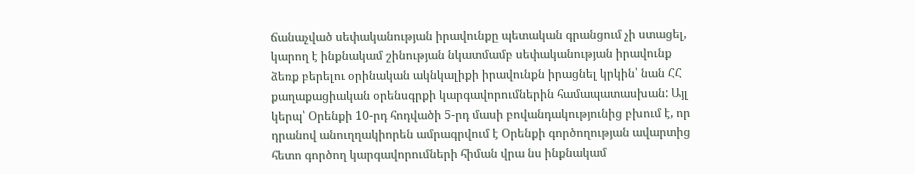ճանաչված սեփականության իրավունքը պետական գրանցում չի ստացել, կարող է ինքնակամ շինության նկատմամբ սեփականության իրավունք ձեռք բերելու օրինական ակնկալիքի իրավունքն իրացնել կրկին՝ նան ՀՀ քաղաքացիական օրենսգրքի կարգավորումներին համապատասխան: Այլ կերպ՝ Օրենքի 10-րդ հոդվածի 5-րդ մասի բովանդակությունից բխում է, որ դրանով անուղղակիորեն ամրագրվում է Օրենքի գործողության ավարտից հետո գործող կարգավորումների հիման վրա նս ինքնակամ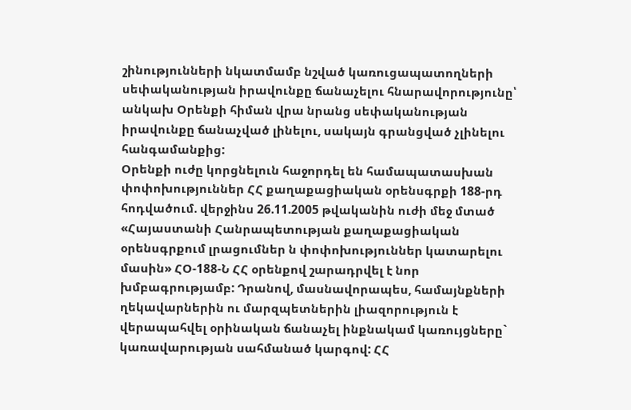շինությունների նկատմամբ նշված կառուցապատողների սեփականության իրավունքը ճանաչելու հնարավորությունը՝ անկախ Օրենքի հիման վրա նրանց սեփականության իրավունքը ճանաչված լինելու, սակայն գրանցված չլինելու հանգամանքից:
Օրենքի ուժը կորցնելուն հաջորդել են համապատասխան փոփոխություններ ՀՀ քաղաքացիական օրենսգրքի 188-րդ հոդվածում. վերջինս 26.11.2005 թվականին ուժի մեջ մտած «Հայաստանի Հանրապետության քաղաքացիական օրենսգրքում լրացումներ ն փոփոխություններ կատարելու մասին» ՀՕ-188-Ն ՀՀ օրենքով շարադրվել է նոր խմբագրությամբ: Դրանով, մասնավորապես, համայնքների ղեկավարներին ու մարզպետներին լիազորություն է վերապահվել օրինական ճանաչել ինքնակամ կառույցները` կառավարության սահմանած կարգով: ՀՀ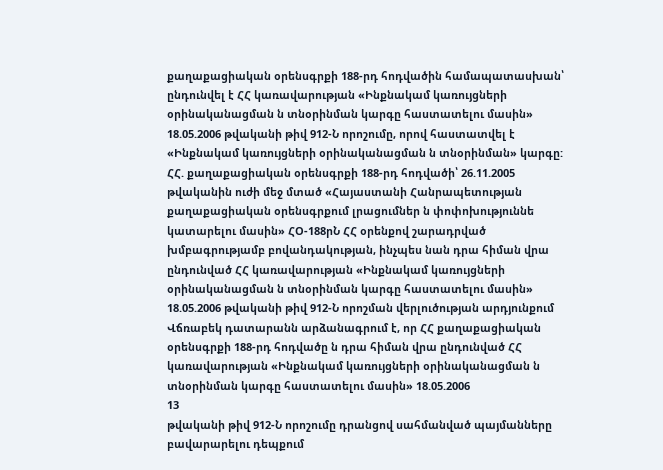քաղաքացիական օրենսգրքի 188-րդ հոդվածին համապատասխան՝ ընդունվել է ՀՀ կառավարության «Ինքնակամ կառույցների օրինականացման ն տնօրինման կարգը հաստատելու մասին» 18.05.2006 թվականի թիվ 912-Ն որոշումը, որով հաստատվել է «Ինքնակամ կառույցների օրինականացման ն տնօրինման» կարգը:
ՀՀ. քաղաքացիական օրենսգրքի 188-րդ հոդվածի՝ 26.11.2005 թվականին ուժի մեջ մտած «Հայաստանի Հանրապետության քաղաքացիական օրենսգրքում լրացումներ ն փոփոխություննե կատարելու մասին» ՀՕ-188րՆ ՀՀ օրենքով շարադրված խմբագրությամբ բովանդակության, ինչպես նան դրա հիման վրա ընդունված ՀՀ կառավարության «Ինքնակամ կառույցների օրինականացման ն տնօրինման կարգը հաստատելու մասին» 18.05.2006 թվականի թիվ 912-Ն որոշման վերլուծության արդյունքում Վճռաբեկ դատարանն արձանագրում է, որ ՀՀ քաղաքացիական օրենսգրքի 188-րդ հոդվածը ն դրա հիման վրա ընդունված ՀՀ կառավարության «Ինքնակամ կառույցների օրինականացման ն տնօրինման կարգը հաստատելու մասին» 18.05.2006
13
թվականի թիվ 912-Ն որոշումը դրանցով սահմանված պայմանները բավարարելու դեպքում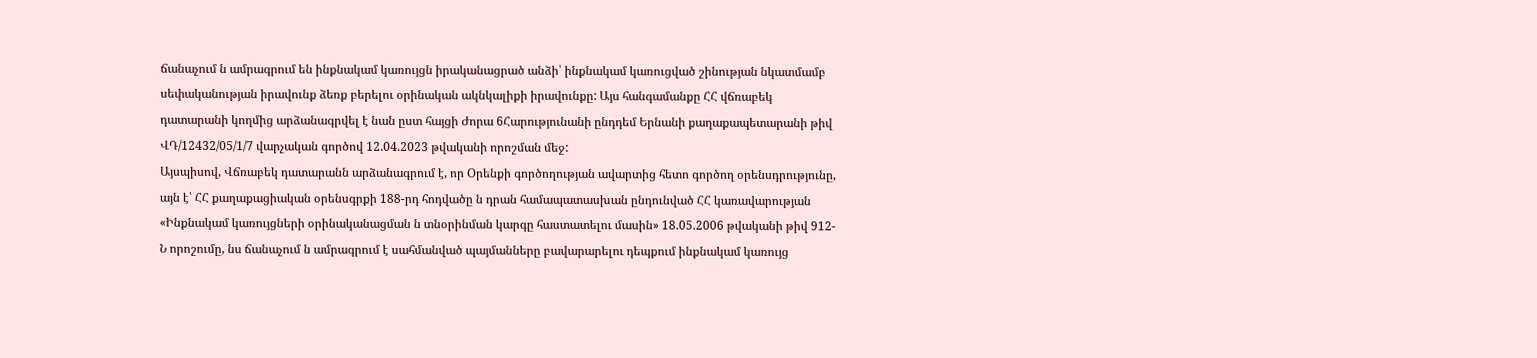ճանաչում ն ամրագրում են ինքնակամ կառույցն իրականացրած անձի՝ ինքնակամ կառուցված շինության նկատմամբ սեփականության իրավունք ձեռք բերելու օրինական ակնկալիքի իրավունքը: Այս հանգամանքը ՀՀ վճռաբեկ դատարանի կողմից արձանագրվել է նան ըստ հայցի Ժորա 6Հարությունանի ընդդեմ Երնանի քաղաքապետարանի թիվ ՎԴ/12432/05/1/7 վարչական գործով 12.04.2023 թվականի որոշման մեջ:
Այսպիսով, Վճռաբեկ դատարանն արձանագրում է, որ Օրենքի գործողության ավարտից հետո գործող օրենսդրությունը, այն է՝ ՀՀ քաղաքացիական օրենսգրքի 188-րդ հոդվածը ն դրան համապատասխան ընդունված ՀՀ կառավարության «Ինքնակամ կառույցների օրինականացման ն տնօրինման կարգը հաստատելու մասին» 18.05.2006 թվականի թիվ 912-Ն որոշումը, նս ճանաչում ն ամրագրում է սահմանված պայմանները բավարարելու դեպքում ինքնակամ կառույց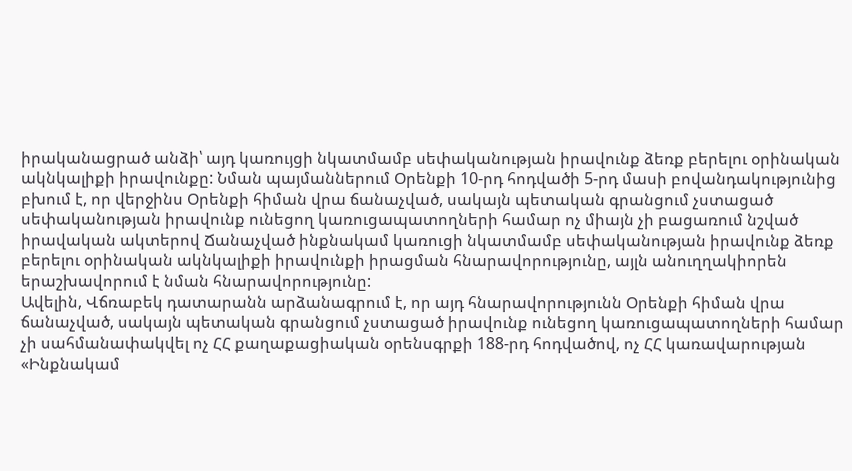իրականացրած անձի՝ այդ կառույցի նկատմամբ սեփականության իրավունք ձեռք բերելու օրինական ակնկալիքի իրավունքը: Նման պայմաններում Օրենքի 10-րդ հոդվածի 5-րդ մասի բովանդակությունից բխում է, որ վերջինս Օրենքի հիման վրա ճանաչված, սակայն պետական գրանցում չստացած սեփականության իրավունք ունեցող կառուցապատողների համար ոչ միայն չի բացառում նշված իրավական ակտերով Ճանաչված ինքնակամ կառուցի նկատմամբ սեփականության իրավունք ձեռք բերելու օրինական ակնկալիքի իրավունքի իրացման հնարավորությունը, այլն անուղղակիորեն երաշխավորում է նման հնարավորությունը:
Ավելին, Վճռաբեկ դատարանն արձանագրում է, որ այդ հնարավորությունն Օրենքի հիման վրա ճանաչված, սակայն պետական գրանցում չստացած իրավունք ունեցող կառուցապատողների համար չի սահմանափակվել ոչ ՀՀ քաղաքացիական օրենսգրքի 188-րդ հոդվածով, ոչ ՀՀ կառավարության «Ինքնակամ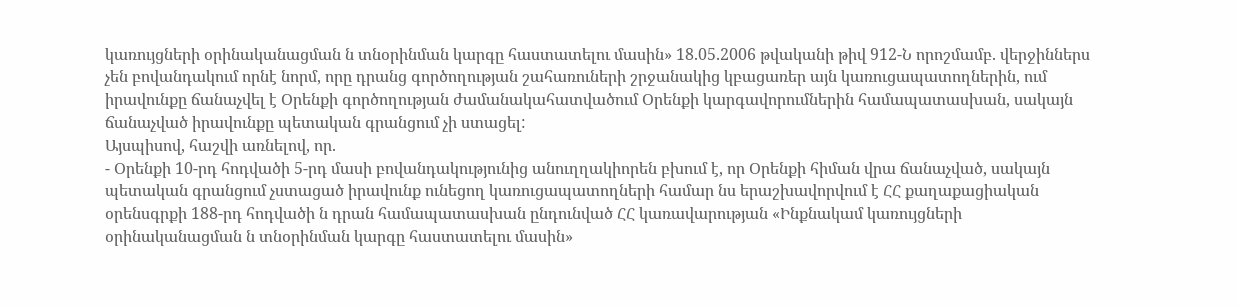կառույցների օրինականացման ն տնօրինման կարգը հաստատելու մասին» 18.05.2006 թվականի թիվ 912-Ն որոշմամբ. վերջիններս չեն բովանդակում որնէ նորմ, որը դրանց գործողության շահառուների շրջանակից կբացառեր այն կառուցապատողներին, ում իրավունքը ճանաչվել է Օրենքի գործողության ժամանակահատվածում Օրենքի կարգավորումներին համապատասխան, սակայն ճանաչված իրավունքը պետական գրանցում չի ստացել:
Այսպիսով, հաշվի առնելով, որ.
- Օրենքի 10-րդ հոդվածի 5-րդ մասի բովանդակությունից անուղղակիորեն բխում է, որ Օրենքի հիման վրա ճանաչված, սակայն պետական գրանցում չստացած իրավունք ունեցող կառուցապատողների համար նս երաշխավորվում է ՀՀ քաղաքացիական օրենսգրքի 188-րդ հոդվածի ն դրան համապատասխան ընդունված ՀՀ կառավարության «Ինքնակամ կառույցների օրինականացման ն տնօրինման կարգը հաստատելու մասին»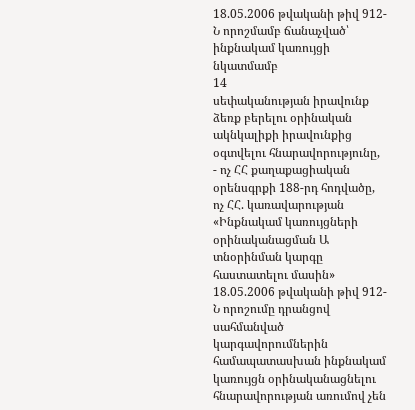18.05.2006 թվականի թիվ 912-Ն որոշմամբ ճանաչված՝ ինքնակամ կառույցի նկատմամբ
14
սեփականության իրավունք ձեռք բերելու օրինական ակնկալիքի իրավունքից օգտվելու հնարավորությունը,
- ոչ ՀՀ քաղաքացիական օրենսգրքի 188-րդ հոդվածը, ոչ ՀՀ. կառավարության «Ինքնակամ կառույցների օրինականացման Ա տնօրինման կարգը հաստատելու մասին» 18.05.2006 թվականի թիվ 912-Ն որոշումը դրանցով սահմանված կարգավորումներին համապատասխան ինքնակամ կառույցն օրինականացնելու հնարավորության առումով չեն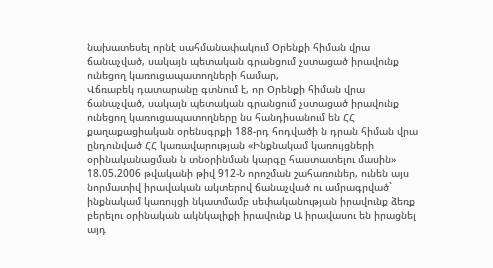նախատեսել որնէ սահմանափակում Օրենքի հիման վրա ճանաչված, սակայն պետական գրանցում չստացած իրավունք ունեցող կառուցապատողների համար,
Վճռաբեկ դատարանը գտնում է, որ Օրենքի հիման վրա ճանաչված, սակայն պետական գրանցում չստացած իրավունք ունեցող կառուցապատողները նս հանդիսանում են ՀՀ քաղաքացիական օրենսգրքի 188-րդ հոդվածի ն դրան հիման վրա ընդունված ՀՀ կառավարության «Ինքնակամ կառույցների օրինականացման ն տնօրինման կարգը հաստատելու մասին» 18.05.2006 թվականի թիվ 912-Ն որոշման շահառուներ, ունեն այս նորմատիվ իրավական ակտերով ճանաչված ու ամրագրված` ինքնակամ կառույցի նկատմամբ սեփականության իրավունք ձեռք բերելու օրինական ակնկալիքի իրավունք Ա իրավասու են իրացնել այդ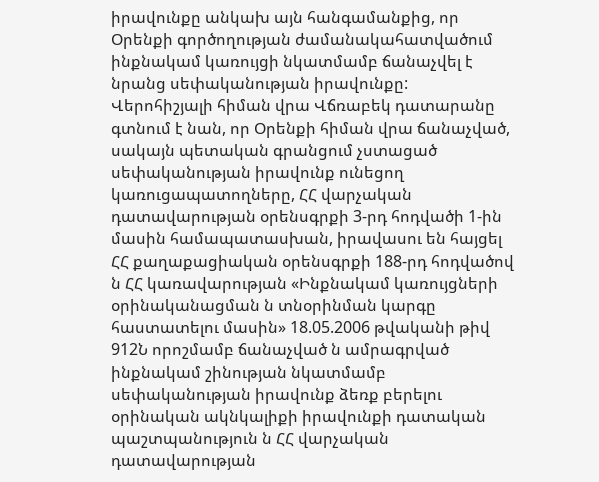իրավունքը անկախ այն հանգամանքից, որ Օրենքի գործողության ժամանակահատվածում ինքնակամ կառույցի նկատմամբ ճանաչվել է նրանց սեփականության իրավունքը:
Վերոհիշյալի հիման վրա Վճռաբեկ դատարանը գտնում է նան, որ Օրենքի հիման վրա ճանաչված, սակայն պետական գրանցում չստացած սեփականության իրավունք ունեցող կառուցապատողները, ՀՀ վարչական դատավարության օրենսգրքի 3-րդ հոդվածի 1-ին մասին համապատասխան, իրավասու են հայցել ՀՀ քաղաքացիական օրենսգրքի 188-րդ հոդվածով ն ՀՀ կառավարության «Ինքնակամ կառույցների օրինականացման ն տնօրինման կարգը հաստատելու մասին» 18.05.2006 թվականի թիվ 912Ն որոշմամբ ճանաչված ն ամրագրված ինքնակամ շինության նկատմամբ սեփականության իրավունք ձեռք բերելու օրինական ակնկալիքի իրավունքի դատական պաշտպանություն ն ՀՀ վարչական դատավարության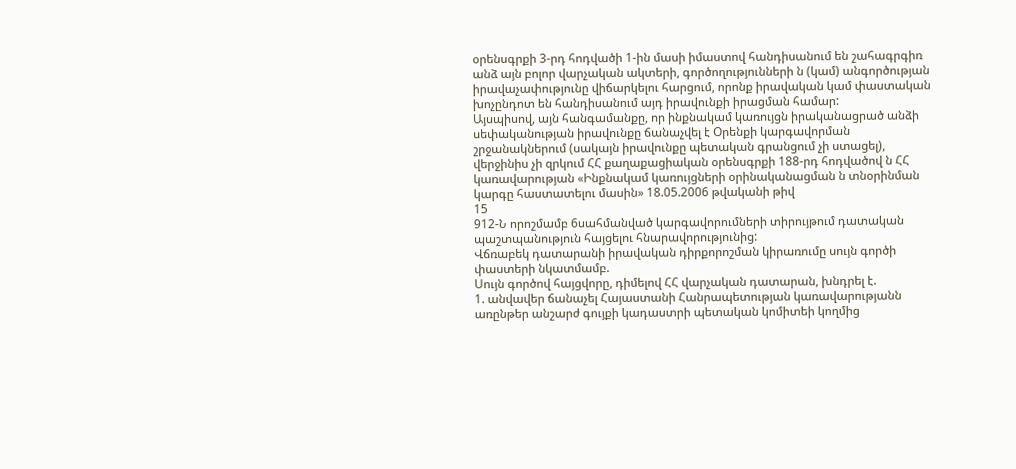օրենսգրքի 3-րդ հոդվածի 1-ին մասի իմաստով հանդիսանում են շահագրգիռ անձ այն բոլոր վարչական ակտերի, գործողությունների ն (կամ) անգործության իրավաչափությունը վիճարկելու հարցում, որոնք իրավական կամ փաստական խոչընդոտ են հանդիսանում այդ իրավունքի իրացման համար:
Այսպիսով, այն հանգամանքը, որ ինքնակամ կառույցն իրականացրած անձի սեփականության իրավունքը ճանաչվել է Օրենքի կարգավորման շրջանակներում (սակայն իրավունքը պետական գրանցում չի ստացել), վերջինիս չի զրկում ՀՀ քաղաքացիական օրենսգրքի 188-րդ հոդվածով ն ՀՀ կառավարության «Ինքնակամ կառույցների օրինականացման ն տնօրինման կարգը հաստատելու մասին» 18.05.2006 թվականի թիվ
15
912-Ն որոշմամբ 6սահմանված կարգավորումների տիրույթում դատական պաշտպանություն հայցելու հնարավորությունից:
Վճռաբեկ դատարանի իրավական դիրքորոշման կիրառումը սույն գործի փաստերի նկատմամբ.
Սույն գործով հայցվորը, դիմելով ՀՀ վարչական դատարան, խնդրել է.
1. անվավեր ճանաչել Հայաստանի Հանրապետության կառավարությանն առընթեր անշարժ գույքի կադաստրի պետական կոմիտեի կողմից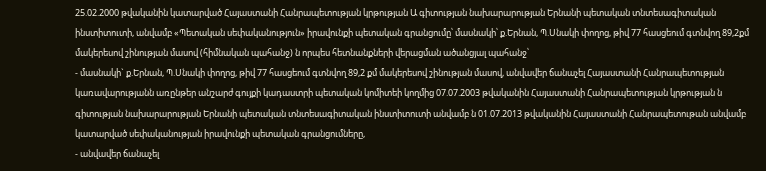25.02.2000 թվականին կատարված Հայաստանի Հանրապետության կրթության Ա գիտության նախարարության Երնանի պետական տնտեսագիտական ինստիտուտի, անվամբ «Պետական սեփականություն» իրավունքի պետական գրանցումը՝ մասնակի՝ ք.Երնան, Պ.Սնակի փողոց, թիվ 77 հասցեում գտնվող 89,2քմ մակերեսով շինության մասով (հիմնական պահանջ) ն որպես հետնանքների վերացման ածանցյալ պահանջ՝
- մասնակի` ք.Երնան, Պ.Սնակի փողոց, թիվ 77 հասցեում գտնվող 89,2 քմ մակերեսով շինության մասով, անվավեր ճանաչել Հայաստանի Հանրապետության կառավարությանն առընթեր անշարժ գույքի կադաստրի պետական կոմիտեի կողմից 07.07.2003 թվականին Հայաստանի Հանրապետության կրթության ն գիտության նախարարության Երնանի պետական տնտեսագիտական ինստիտուտի անվամբ ն 01.07.2013 թվականին Հայաստանի Հանրապետութան անվամբ կատարված սեփականության իրավունքի պետական գրանցումները,
- անվավեր ճանաչել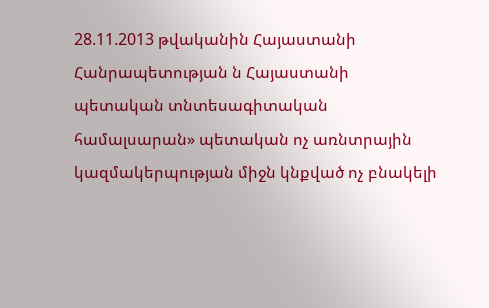28.11.2013 թվականին Հայաստանի Հանրապետության ն Հայաստանի պետական տնտեսագիտական համալսարան» պետական ոչ առնտրային կազմակերպության միջն կնքված ոչ բնակելի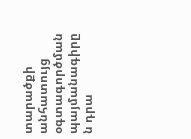տարածքի անհատույց օգտագործման պայմանագիրը ն դրա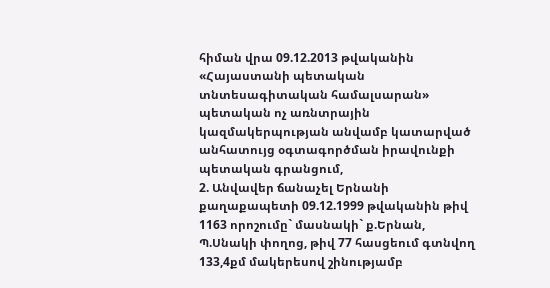հիման վրա 09.12.2013 թվականին «Հայաստանի պետական տնտեսագիտական համալսարան» պետական ոչ առնտրային կազմակերպության անվամբ կատարված անհատույց օգտագործման իրավունքի պետական գրանցում,
2. Անվավեր ճանաչել Երնանի քաղաքապետի 09.12.1999 թվականին թիվ 1163 որոշումը` մասնակի` ք.Երնան, Պ.Սնակի փողոց, թիվ 77 հասցեում գտնվող 133,4քմ մակերեսով շինությամբ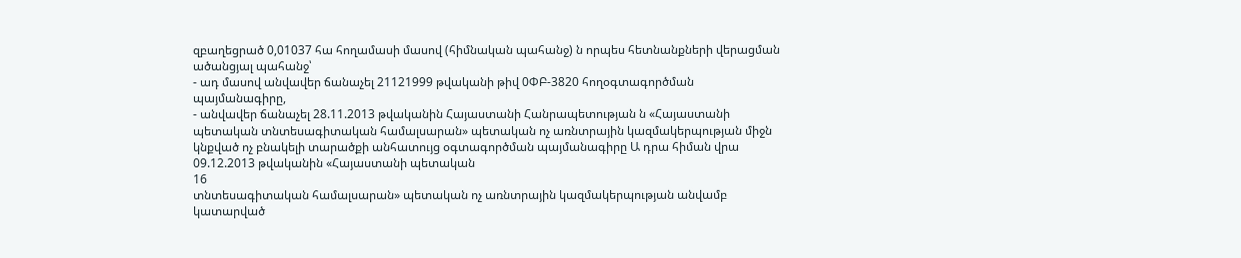զբաղեցրած 0,01037 հա հողամասի մասով (հիմնական պահանջ) ն որպես հետնանքների վերացման ածանցյալ պահանջ՝
- ադ մասով անվավեր ճանաչել 21121999 թվականի թիվ 0ՓԲ-3820 հողօգտագործման պայմանագիրը,
- անվավեր ճանաչել 28.11.2013 թվականին Հայաստանի Հանրապետության ն «Հայաստանի պետական տնտեսագիտական համալսարան» պետական ոչ առնտրային կազմակերպության միջն կնքված ոչ բնակելի տարածքի անհատույց օգտագործման պայմանագիրը Ա դրա հիման վրա 09.12.2013 թվականին «Հայաստանի պետական
16
տնտեսագիտական համալսարան» պետական ոչ առնտրային կազմակերպության անվամբ կատարված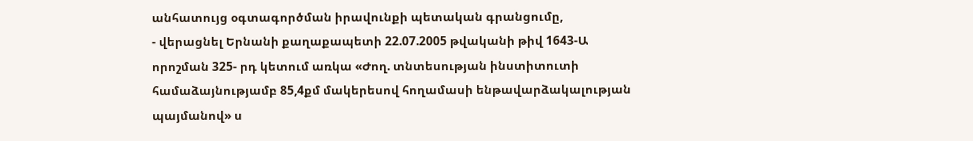անհատույց օգտագործման իրավունքի պետական գրանցումը,
- վերացնել Երնանի քաղաքապետի 22.07.2005 թվականի թիվ 1643-Ա որոշման 325- րդ կետում առկա «Ժող. տնտեսության ինստիտուտի համաձայնությամբ 85,4քմ մակերեսով հողամասի ենթավարձակալության պայմանով» ս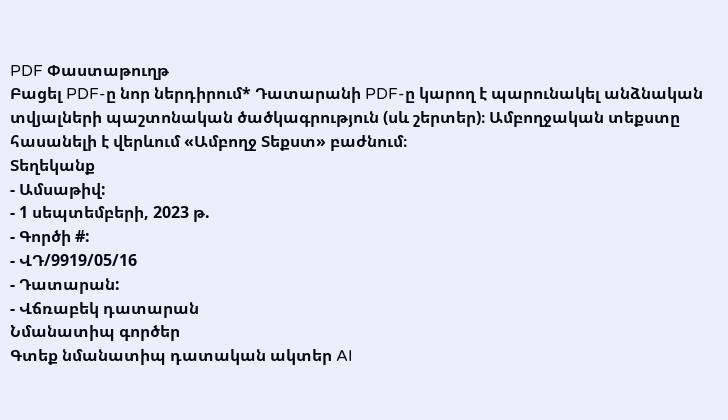PDF Փաստաթուղթ
Բացել PDF-ը նոր ներդիրում* Դատարանի PDF-ը կարող է պարունակել անձնական տվյալների պաշտոնական ծածկագրություն (սև շերտեր)։ Ամբողջական տեքստը հասանելի է վերևում «Ամբողջ Տեքստ» բաժնում։
Տեղեկանք
- Ամսաթիվ:
- 1 սեպտեմբերի, 2023 թ.
- Գործի #:
- ՎԴ/9919/05/16
- Դատարան:
- Վճռաբեկ դատարան
Նմանատիպ գործեր
Գտեք նմանատիպ դատական ակտեր AI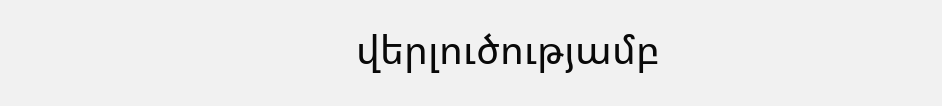վերլուծությամբ